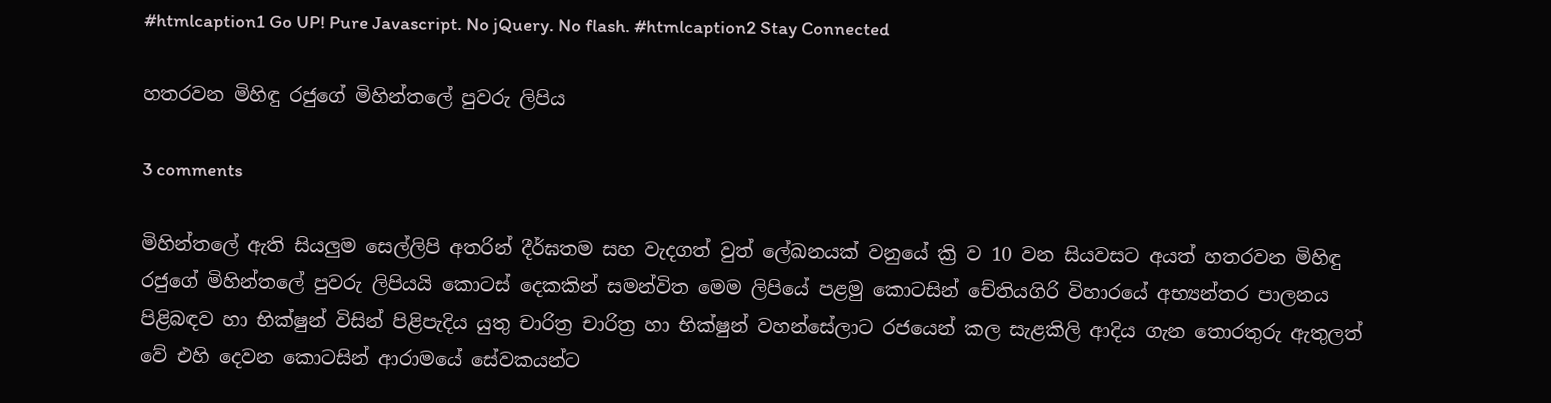#htmlcaption1 Go UP! Pure Javascript. No jQuery. No flash. #htmlcaption2 Stay Connected

හතරවන මිහිඳු රජුගේ මිහින්තලේ පුවරු ලිපිය

3 comments

මිහින්තලේ ඇති සියලුම සෙල්ලිපි අතරින් දීර්ඝතම සහ වැදගත් වුත් ලේඛනයක් වනුයේ ක්‍රි ව 10 වන සියවසට අයත් හතරවන මිහිඳු රජුගේ මිහින්තලේ පුවරු ලිපියයි කොටස් දෙකකින් සමන්විත මෙම ලිපියේ පළමු කොටසින් චේතියගිරි විහාරයේ අභ්‍යන්තර පාලනය පිළිබඳව හා භික්ෂුන් විසින් පිළිපැදිය යුතු චාරිත්‍ර චාරිත්‍ර හා භික්ෂුන් වහන්සේලාට රජයෙන් කල සැළකිලි ආදිය ගැන තොරතුරු ඇතුලත් වේ එහි දෙවන කොටසින් ආරාමයේ සේවකයන්ට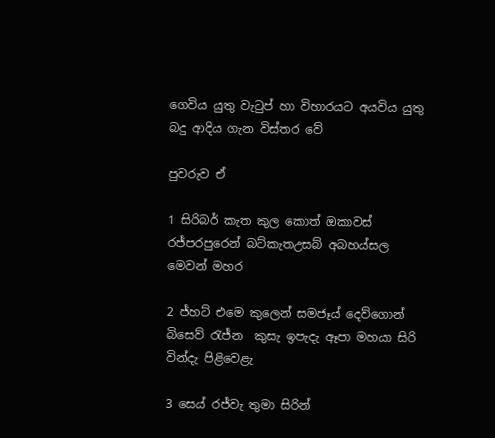ගෙවිය යුතු වැටුප් හා විහාරයට අයවිය යුතු බදු ආදිය ගැන විස්තර වේ

පුවරුව ඒ

1 සිරිබර් කැත කුල කොත් ඔකාවස් රජ්පරපුරෙන් බට්කැතඋසබ් අබහය්සල මෙවන් මහර

2 ජ්හට් එමෙ කුලෙන් සමජෑය් දෙව්ගොන් බිසෙව් රැජ්න  කුසැ ඉපැදැ ඈපා මහයා සිරි වින්දැ පිළිවෙළැ

3 සෙය් රජ්වැ තුමා සිරින්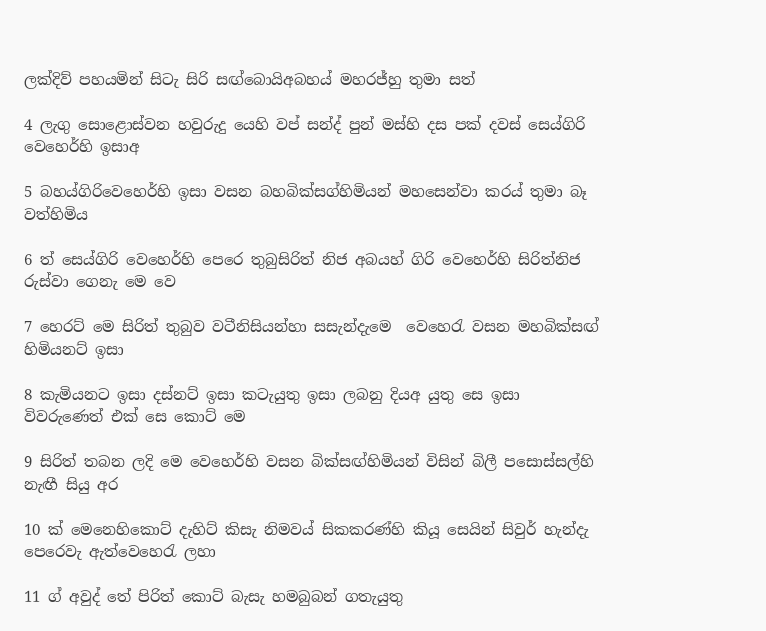ලක්දිව් පහයමින් සිටැ සිරි සඟ්බොයිඅබහය් මහරජ්හු තුමා සත්

4 ලැගු සොළොස්වන හවුරුදු යෙහි වප් සන්ද් පුන් මස්හි දස පක් දවස් සෙය්ගිරි වෙහෙර්හි ඉසාඅ

5 බහය්ගිරිවෙහෙර්හි ඉසා වසන බහබික්සග්හිමියන් මහසෙන්වා කරය් තුමා බෑ වත්හිමිය

6 ත් සෙය්ගිරි වෙහෙර්හි පෙරෙ තුබුසිරිත් නිජ අබයහ් ගිරි වෙහෙර්හි සිරිත්නිජ රුස්වා ගෙනැ මෙ වෙ

7 හෙරට් මෙ සිරිත් තුබුව වටීනිසියන්හා සසැන්දැමෙ  වෙහෙරැ වසන මහබික්සඟ් හිමියනට් ඉසා

8 කැමියනට ඉසා දස්නට් ඉසා කටැයුතු ඉසා ලබනු දියඅ යුතු සෙ ඉසා විවරුණෙත් එක් සෙ කොට් මෙ

9 සිරිත් තබන ලදි මෙ වෙහෙර්හි වසන බික්‌සඟ්හිමියන් විසින් බිලී පසොස්සල්හි නැඟී සියු අර

10 ක් මෙනෙහිකොට් දැහිට් කිසැ නිමවය් සිකකරණ්හි කියූ සෙයින් සිවුර් හැන්දැ පෙරෙවැ ඇත්වෙහෙරැ ලහා

11 ග් අවුද් තේ පිරිත් කොට් බැසැ හමබුබන් ගතැයුතු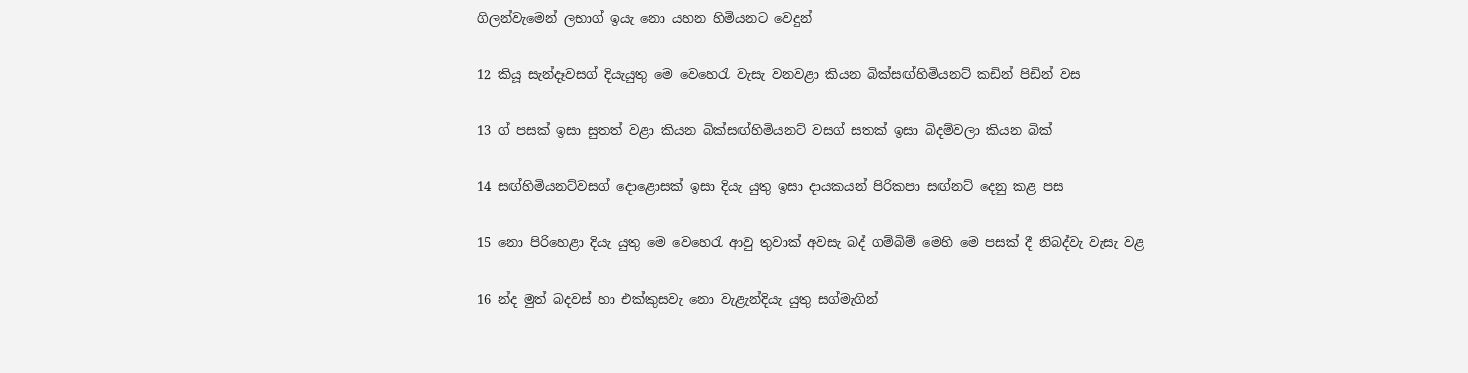ගිලන්වැමෙන් ලභාග් ඉයැ නො යහන හිමියනට වෙදුන්

12 කියූ සැන්දෑවසග් දියැයුතු මෙ වෙහෙරැ වැසැ වනවළා කියන බික්සඟ්හිමියනට් කඩින් පිඩින් වස

13 ග් පසක් ඉසා සුතත් වළා කියන බික්සඟ්හිමියනට් වසග් සතක් ඉසා බිදම්වලා කියන බික්

14 සඟ්හිමියනට්වසග් දොළොසක් ඉසා දියැ යුතු ඉසා දායකයන් පිරිකපා සඟ්නට්‍ දෙනු කළ පස

15 නො පිරිහෙළා දියැ යුතු මෙ වෙහෙරැ ආවු තුවාක් අවසැ බද් ගම්බිම් මෙහි මෙ පසක් දී නිබද්වැ වැසැ වළ

16 න්ද මුත් බදවස් හා එක්කුසවැ නො වැළැන්දියැ යුතු සග්මැගින්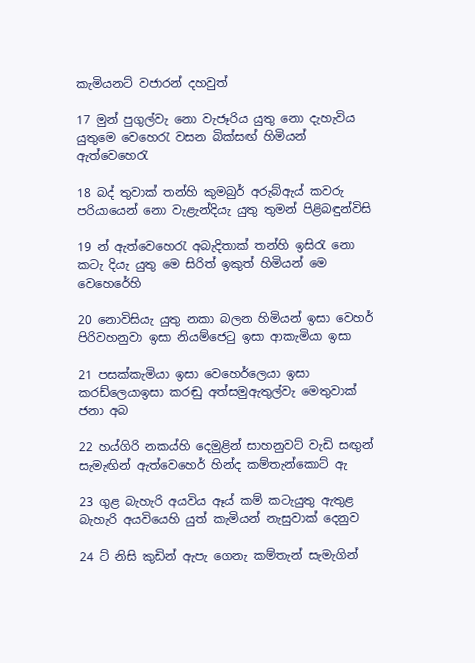කැමියනට් වජාරන් දහවුත්

17 මුන් පුගුල්වැ නො වැජෑරිය යුතු නො දැහැවිය යුතුමෙ වෙහෙරැ වසන බික්සඟ් හිමියන් ඇත්වෙහෙරැ

18 බද් තුවාක් තන්හි කුමබුර් අරුබ්ඇය් කවරු පරියායෙන් නො වැළැන්දියැ යුතු තුමන් පිළිබඳුන්විසි

19 න් ඇත්වෙහෙරැ අබැදිතාක් තන්හි ඉසිරැ නො කටැ දියැ යුතු මෙ සිරිත් ඉකුත් හිමියන් මෙ වෙහෙරේහි

20 නොවිසියැ යුතු නකා බලන හිමියන් ඉසා වෙහර් පිරිවහනුවා ඉසා නියම්ජෙටු ඉසා ආකැමියා ඉසා

21 පසක්කැමියා ඉසා වෙහෙර්ලෙයා ඉසා කරඩ්ලෙයාඉසා කරඬු අත්සමුඇතුල්වැ මෙතුවාක්‌ ජනා අබ

22 හය්ගිරි නකය්හි දෙමුළින් සාහනුවට් වැඩි සඟුන් සැමැඟින් ඇත්වෙහෙර් හින්ද කම්තැන්කොට් ඇ

23 ගුළ බැහැරි අයවිය ඈය් කම් කටැයුතු ඇතුළ බැහැරි අයවියෙහි යුත් කැමියන් නැසුවාක් දෙනුව

24 ට් නිසි කුඩින් ඇපැ ගෙනැ කම්තැන් සැමැගින්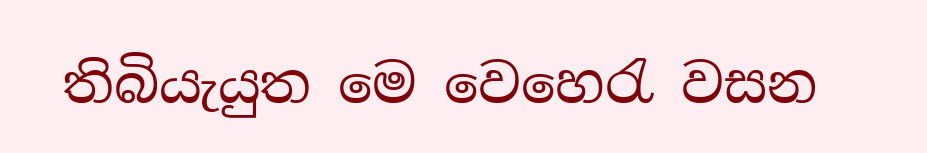තිබියැයුත මෙ වෙහෙරැ වසන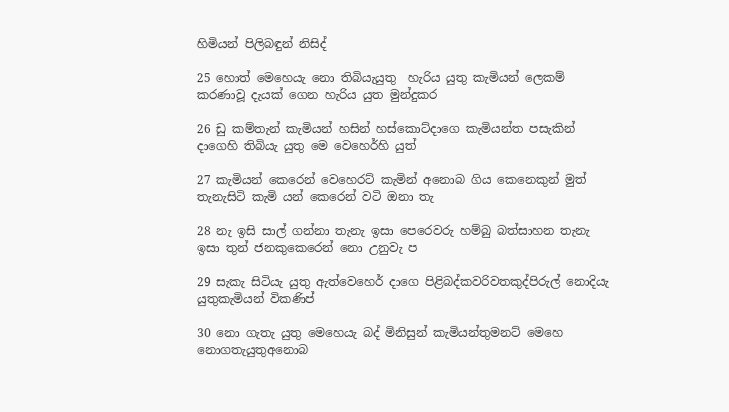හිමියන් පිලිබඳුන් නිසිද්

25 හොත් මෙහෙයැ නො තිබියැයුතු  හැරිය යුතු කැමියන් ලෙකම් කරණාවූ දැයක් ගෙන හැරිය යුත මුන්දුකර

26 ඩු කම්තැන් කැමියන් හසින් හස්කොට්දාගෙ කැමියන්ත පසැකින් දාගෙහි තිබියැ යුතු මෙ වෙහෙර්හි යුත්

27 කැමියන් කෙරෙන් වෙහෙරට් කැමින් අනොබ ගිය කෙනෙකුන් මුත් තැනැසිටි කැමි යන් කෙරෙන් වටි ඔනා තැ

28 නැ ඉසි සාල් ගන්නා තැනැ ඉසා පෙරෙවරු හම්බු බත්සාහන තැනැ ඉසා තුන් ජනකුකෙරෙන් නො උනුවැ ප

29 සැකැ සිටියැ යුතු ඇත්වෙහෙර් දාගෙ පිළිබද්කවරිවතකුද්පිරුල් නොදියැ යුතුකැමියන් විකණිප්

30 නො ගැතැ යුතු මෙහෙයැ බද් මිනිසුන් කැමියන්තුමනට් මෙහෙ නොගතැයුතුඅනොබ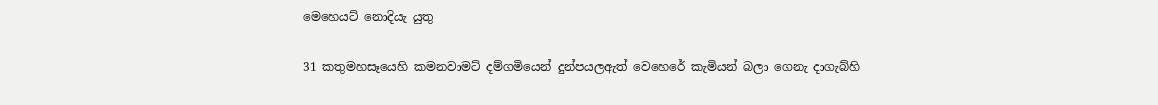මෙහෙයට් නොදියැ යුතු

31 කතුමහසෑයෙහි කමනවාමට් දම්ගමියෙන් දුන්පයලඇත් වෙහෙරේ කැමියන් බලා ගෙනැ දාගැබ්හි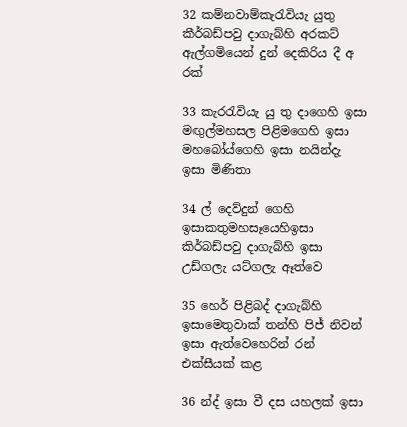32 කම්නවාම්කැරැවියැ යුතු කීර්බඩ්පවු දාගැබ්හි අරකට් ඇල්ගමියෙන් දුන් දෙකිරිය දී අ රක්

33 කැරරැවියැ යු තු දාගෙහි ඉසා මඟුල්මහසල පිළිමගෙහි ඉසා මහබෝය්ගෙහි ඉසා නයින්දැ ඉසා මිණිතා

34 ල් දෙව්දුන් ගෙහි ඉසාකතුමහසෑයෙහිඉසා කිර්බඩ්පවු දාගැබ්හි ඉසා උඩ්ගලැ යට්ගලැ ඈත්වෙ

35 හෙර් පිළිබද් දාගැබ්හි ඉසාමෙතුවාක් තන්හි පිජ් නිවන් ඉසා ඇත්වෙහෙරින් රන් එක්සීයක් කළ

36 න්ද් ඉසා වී දස යහලක් ඉසා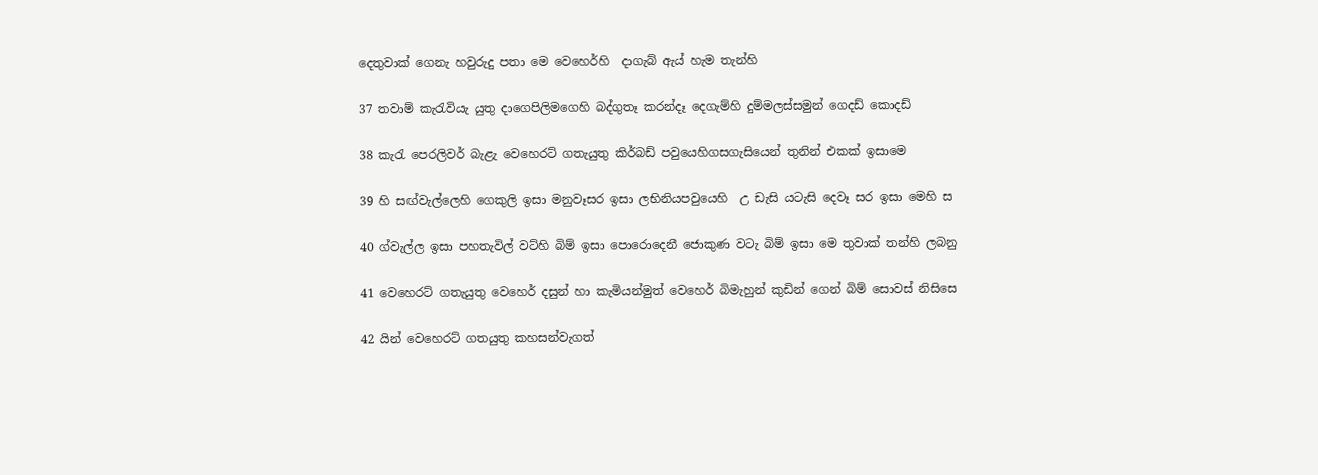දෙතුවාක්‌ ගෙනැ හවුරුදු පතා මෙ වෙහෙර්හි  දාගැබ් ඇය් හැම තැන්හි

37 තවාම් කැරැවියැ යුතු දාගෙපිලිමගෙහි බද්ගුතෑ කරන්දෑ දෙගැම්හි දුම්මලස්සමුන් ගෙදඩ් කොදඩ්

38 කැරැ පෙරලිවර් බැළැ වෙහෙරට් ගතැයුතු කිර්බඩ් පවුයෙහිගසගැසියෙන් තුනින් එකක් ඉසාමෙ

39 හි සඟ්වැල්ලෙහි ගෙකුලි ඉසා මනුවෑසර ඉසා ලභිනියපවුයෙහි  උ ඩැසි යටැසි දෙවෑ සර ඉසා මෙහි ස

40 ග්වැල්ල ඉසා පහතැවිල් වට්හි බිම් ඉසා පොරොදෙනී ජොකුණ වටැ බිම් ඉසා මෙ තුවාක් තන්හි ලබනු

41 වෙහෙරට් ගතැයුතු වෙහෙර් දසුන් හා කැමියන්මුත් වෙහෙර් බිමැහුන් කුඩින් ගෙන් බිම් සොවස් නිසිසෙ

42 යින් වෙහෙරට් ගතයුතු කහසන්වැගත්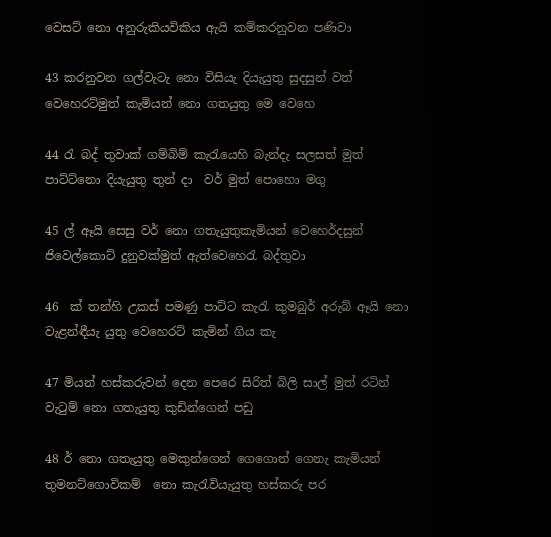වෙසට් නො අනුරුකියවිකිය ඇයි කම්කරනුවන පණිවා

43 කරනුවන ගල්වැටැ නො විසියැ දියැයුතු සුදසුන් වත් වෙහෙරට්මුත් කැමියන් නො ගතයුතු මෙ වෙහෙ

44 රැ බද් තුවාක් ගම්බිම් කැරැයෙහි බැන්දැ සලසත් මුත් පාට්ට්නො දියැයුතු තුන් දා  වර් මුත් පොහො මගු

45 ල් ඈයි සෙසු වර් නො ගතැයුතුකැමියන් වෙහෙර්දසුන් ජිවෙල්කොට් දුනුවක්මුත් ඇත්වෙහෙරැ බද්තුවා

46  ක් තන්හි උකස්‌ පමණු පාට්ට කැරැ කුමබුර් අරුබ් ඈයි නො වැළන්ඳීයැ යුතු වෙහෙරට් කැමින් ගිය කැ

47 මියන් හස්කරුවන් දෙන පෙරෙ සිරිත් බිලි සාල් මුත් රටින් වැටුම් නො ගතැයුතු කුඩින්ගෙන් පඩු

48 ර් නො ගතැයුතු මෙකුන්ගෙන් ගෙගොන් ගෙනැ කැමියන් තුමනට්ගොවිකම්  නො කැරැවියැයුතු හස්කරු පර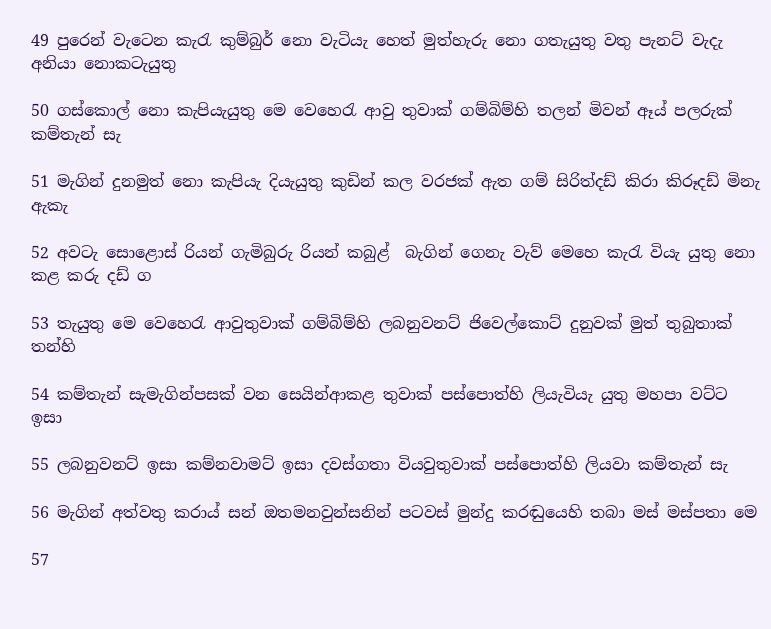49 පුරෙන් වැටෙන කැරැ කුම්බුර් නො වැටියැ හෙත් මුත්හැරු නො ගතැයුතු වතු පැනට් වැදැ අනියා නොකටැයුතු

50 ගස්කොල් නො කැපියැයුතු මෙ වෙහෙරැ ආවු තුවාක් ගම්බිම්හි තලන් මිවන් ඈය් පලරුක් කම්තැන් සැ

51 මැගින් දුනමුත් නො කැපියැ දියැයුතු කුඩින් කල වරජක් ඇත ගම් සිරිත්දඩ් කිරා කිරූදඩ් මිනැ ඇකැ

52 අවටැ සොළොස් රියන් ගැමිබුරු රියන් කබුළ්  බැගින් ගෙනැ වැව් මෙහෙ කැරැ වියැ යුතු නො කළ කරු දඩ් ග

53 තැයුතු මෙ වෙහෙරැ ආවුතුවාක්‌ ගම්බිම්හි ලබනුවනට් ජිවෙල්කොට් දුනුවක්‌ මුත් තුබුතාක්‌ තන්හි

54 කම්තැන් සැමැගින්පසක් වන සෙයින්ආකළ තුවාක් පස්පොත්හි ලියැවියැ යුතු මහපා වට්ට ඉසා

55 ලබනුවනට් ඉසා කම්නවාමට් ඉසා දවස්ගතා වියවුතුවාක්‌ පස්පොත්හි ලියවා කම්තැන් සැ

56 මැගින් අත්වතු කරාය් සන් ඔතමනවුන්සනින් පටවස් මුන්දු කරඬුයෙහි තබා මස් මස්පතා මෙ

57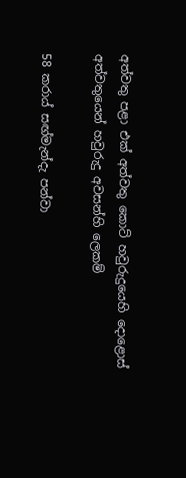අත්වතු පළා එක් අත්වතු කොට් හවුරුදුයෙහි දොළොස් අත්වතුයෙන් හවුරුදු අවසන්හි ලෙකම්

58 කරාය් සඟ්මැන්දැ පන්වා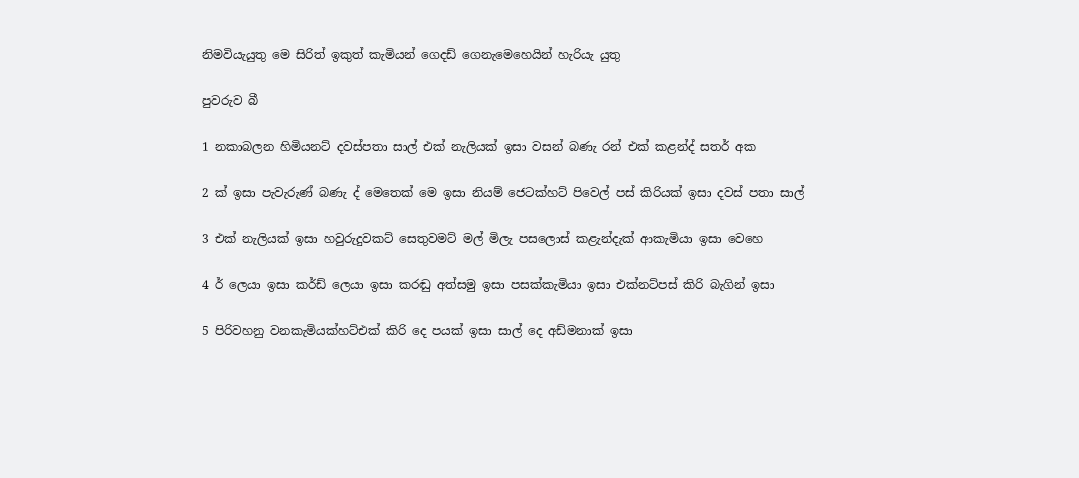නිමවියැයුතු මෙ සිරිත් ඉකුත් කැමියන් ගෙදඩ් ගෙනැමෙහෙයින් හැරියැ යුතු

පුවරුව බී

1 නකාබලන හිමියනට් දවස්පතා සාල් එක් නැලියක් ඉසා වසන් බණැ රන් එක් කළන්ද් සතර් අක

2 ක් ඉසා පැවැරුණ් බණැ ද් මෙතෙක් මෙ ඉසා නියම් ජෙටක්හට් පිවෙල් පස් කිරියක් ඉසා දවස් පතා සාල්

3 එක් නැලියක් ඉසා හවුරුදුවකට් සෙතුවමට් මල් මිලැ පසලොස් කළැන්දැක් ආකැමියා ඉසා වෙහෙ

4 ර් ලෙයා ඉසා කර්ඩ් ලෙයා ඉසා කරඬු අත්සමු ඉසා පසක්කැමියා ඉසා එක්නට්පස් කිරි බැගින් ඉසා

5 පිරිවහනු වනකැමියක්හට්එක් කිරි දෙ පයක් ඉසා සාල් දෙ අඩ්මනාක් ඉසා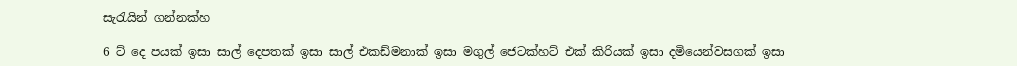සැරැයින් ගන්නක්හ

6 ට් දෙ පයක් ඉසා සාල් දෙපතක් ඉසා සාල් එකඩ්මනාක් ඉසා මගුල් ජෙටක්හට් එක් කිරියක් ඉසා දමියෙන්වසගක් ඉසා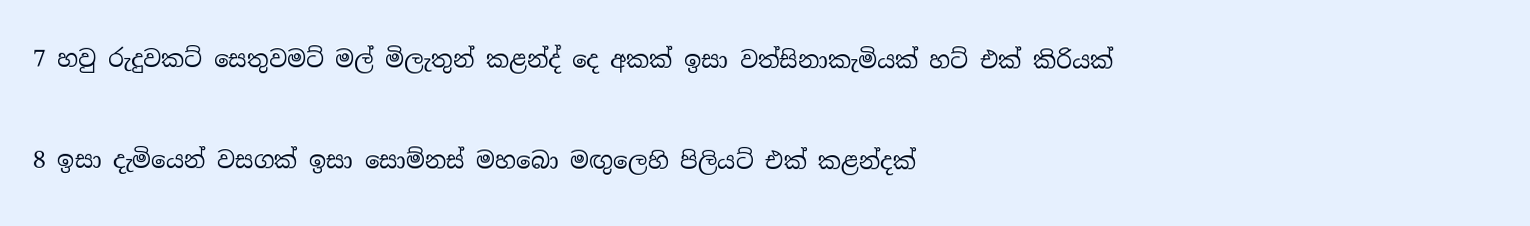7 හවු රුදුවකට් සෙතුවමට් මල් මිලැතුන් කළන්ද් දෙ අකක් ඉසා වත්සිනාකැමියක් හට් එක් කිරියක්

8 ඉසා දැමියෙන් වසගක් ඉසා සොම්නස් මහබො මඟුලෙහි පිලියට් එක් කළන්දක්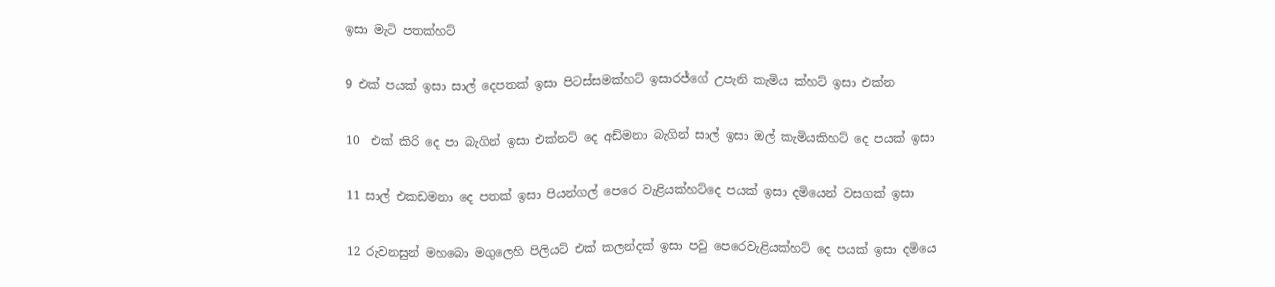ඉසා මැටි පතක්හට්

9 එක් පයක් ඉසා සාල් දෙපතක් ඉසා පිටස්සමක්හට් ඉසාරජ්ගේ උපැනි කැමිය ක්හට් ඉසා එක්න

10  එක් කිරි දෙ පා බැගින් ඉසා එක්නට් දෙ අඩ්මනා බැගින් සාල් ඉසා ඔල් කැමියකිහට් දෙ පයක් ඉසා

11 සාල් එකඩමනා දෙ පතක් ඉසා පියන්ගල් පෙරෙ වැළියක්හට්දෙ පයක් ඉසා දමියෙන් වසගක් ඉසා

12 රුවනසුන් මහබො මගුලෙහි පිලියට් එක් කලන්දක් ඉසා පවු පෙරෙවැළියක්හට් දෙ පයක් ඉසා දමියෙ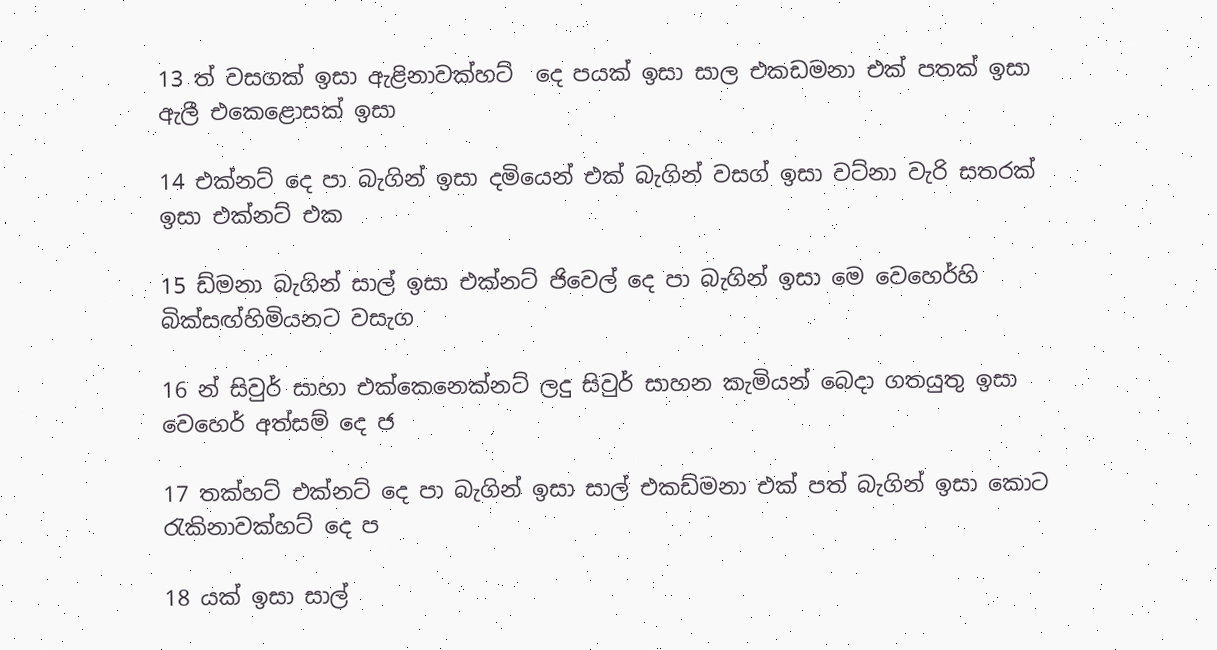13 ත් වසගක් ඉසා ඇළිනාවක්‌හට්  දෙ පයක් ඉසා සාල එකඩමනා එක් පතක් ඉසා ඇලී එකෙළොසක් ඉසා

14 එක්නට් දෙ පා බැගින් ඉසා දමියෙන් එක් බැගින් වසග් ඉසා වට්නා වැරි සතරක් ඉසා එක්නට් එක

15 ඩ්මනා බැගින් සාල් ඉසා එක්නට් ජිවෙල් දෙ පා බැගින් ඉසා මෙ වෙහෙර්හි බික්සඟ්හිමියනට වසැග

16 න් සිවුර් සාහා එක්කෙනෙක්නට් ලදු සිවුර් සාහන කැමියන් බෙදා ගතයුතු ඉසා වෙහෙර් අත්සම් දෙ ජ

17 තක්හට් එක්නට් දෙ පා බැගින් ඉසා සාල් එකඩ්මනා එක් පත් බැගින් ඉසා කොට රැකිනාවක්හට් දෙ ප

18 යක් ඉසා සාල්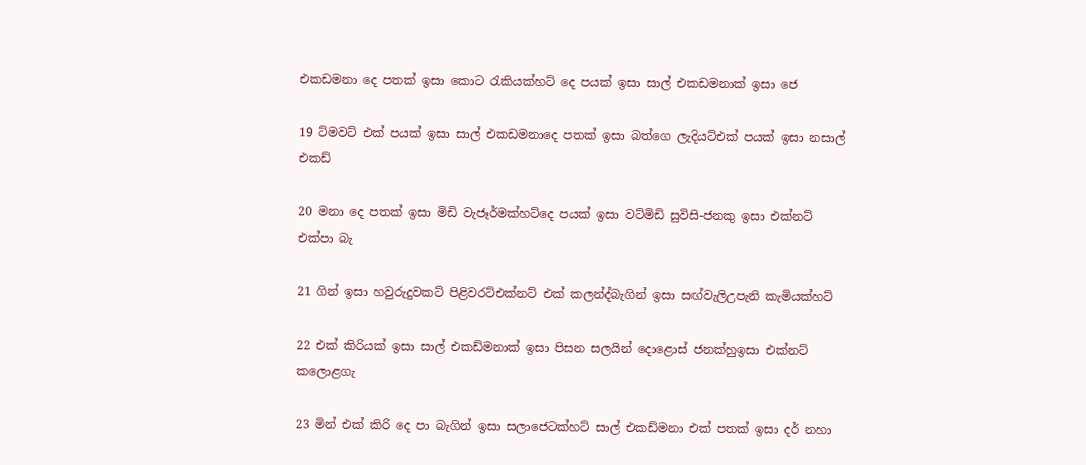එකඩමනා දෙ පතක් ඉසා කොට රැකියක්හට් දෙ පයක් ඉසා සාල් එකඩමනාක් ඉසා ජෙ

19 ට්මවට් එක් පයක් ඉසා සාල් එකඩමනාදෙ පතක් ඉසා බත්ගෙ ලැදියට්එක් පයක් ඉසා නසාල් එකඩ්

20 මනා දෙ පතක් ඉසා මිඩි වැජෑර්මක්හට්දෙ පයක් ඉසා වට්මිඩි සුවිසි-ජනකු ඉසා එක්නට් එක්පා බැ

21 ගින් ඉසා හවුරුදුවකට් පිළිවරට්එක්නට් එක් කලන්ද්බැගින් ඉසා සඟ්වැලිඋපැනි කැමියක්හට්

22 එක් කිරියක් ඉසා සාල් එකඩ්මනාක් ඉසා පිසන සලයින් දොළොස් ජනක්හුඉසා එක්නට් කලොළගැ

23 මින් එක් කිරි දෙ පා බැගින් ඉසා සලාජෙටක්හට් සාල් එකඩ්මනා එක් පතක් ඉසා දර් නහා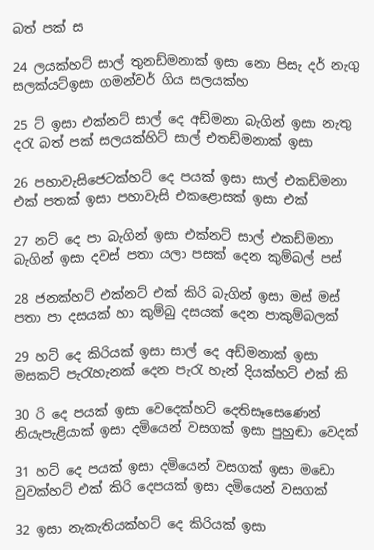බත් පක් ස

24 ලයක්හට් සාල් තුනඩ්මනාක් ඉසා නො පිසැ දර් නැගු සලක්යට්ඉසා ගමන්වර් ගිය සලයක්හ

25 ට් ඉසා එක්නට් සාල් දෙ අඩ්මනා බැගින් ඉසා නැතු දරැ බත් පක් සලයක්හිට් සාල් එතඩ්මනාක් ඉසා

26 පහාවැසිජෙටක්හට් දෙ පයක් ඉසා සාල් එකඩ්මනා එක් පතක් ඉසා පහාවැසි එකළොසක් ඉසා එක්

27 නට් දෙ පා බැගින් ඉසා එක්නට් සාල් එකඩ්මනා  බැගින් ඉසා දවස් පතා යලා පසක් දෙන කුම්බල් පස්

28 ජනක්හට් එක්නට් එක් කිරි බැගින් ඉසා මස් මස් පතා පා දසයක් හා කුම්බු දසයක් දෙන පාකුම්බලක්

29 හට් දෙ කිරියක් ඉසා සාල් දෙ අඩ්මනාක් ඉසා මසකට් පැරැහැනක් දෙන පැරැ හැන් දියක්හට් එක් කි

30 රි දෙ පයක් ඉසා වෙදෙක්හට් දෙතිසෑසෙණෙන්‌ නියැපැළියාක් ඉසා දමියෙන් වසගක් ඉසා පුහුඬා වෙදක්

31 හට් දෙ පයක් ඉසා දමියෙන් වසගක් ඉසා මඩො වුවක්හට් එක් කිරි දෙපයක් ඉසා දමියෙන් වසගක්

32 ඉසා නැකැතියක්හට් දෙ කිරියක් ඉසා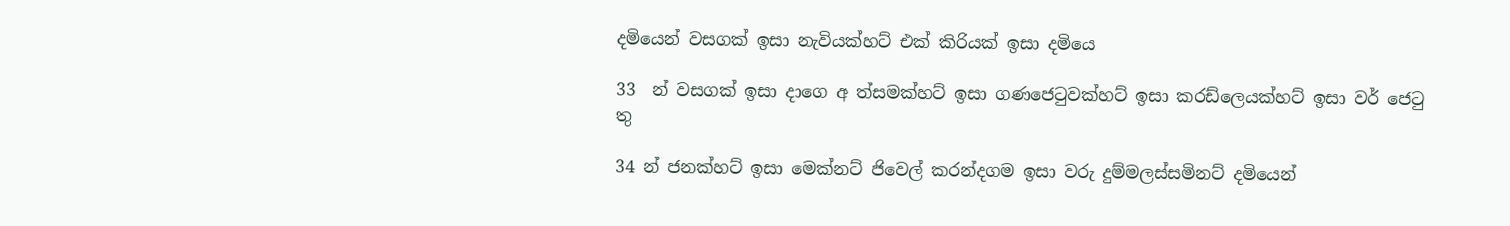දමියෙන් වසගක් ඉසා නැවියක්හට් එක් කිරියක් ඉසා දමියෙ

33  න් වසගක් ඉසා දාගෙ අ ත්සමක්හට් ඉසා ගණජෙටුවක්‌හට් ඉසා කරඩ්ලෙයක්හට් ඉසා වර් ජෙටු තු

34 න් ජනක්හට් ඉසා මෙක්නට් ජිවෙල් කරන්දගම ඉසා වරු දුම්මලස්සමිනට් දමියෙන්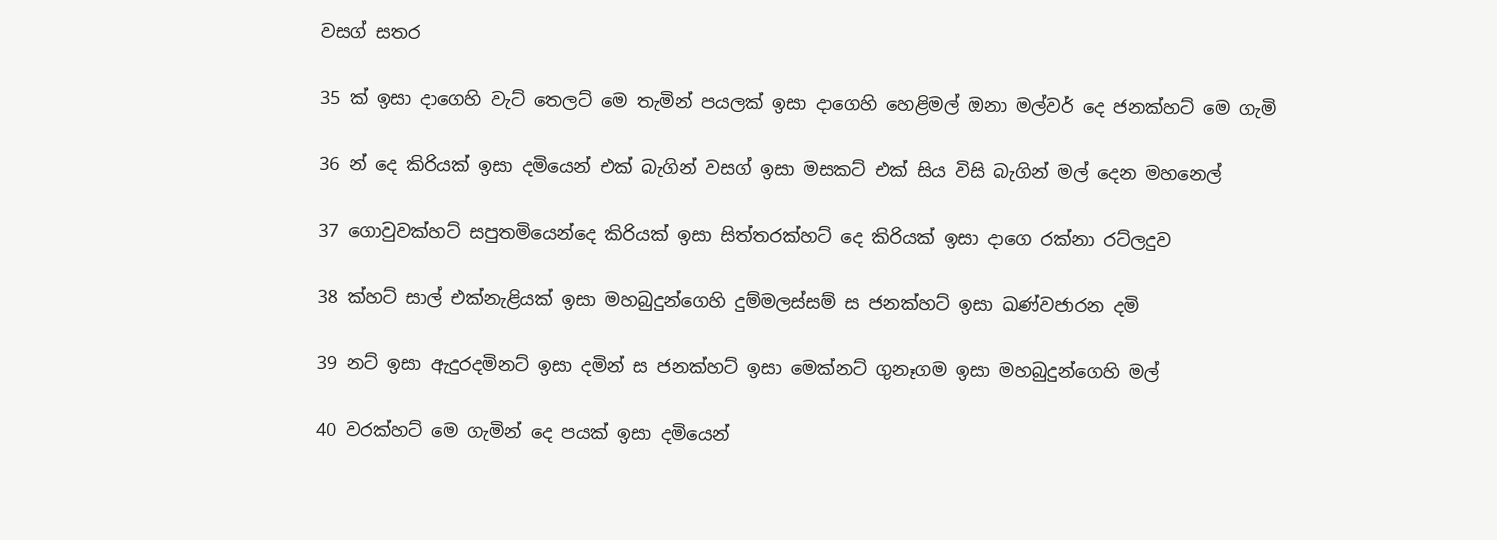වසග් සතර

35 ක් ඉසා දාගෙහි වැට් තෙලට් මෙ තැමින් පයලක් ඉසා දාගෙහි හෙළිමල් ඔනා මල්වර් දෙ ජනක්හට් මෙ ගැමි

36 න් දෙ කිරියක් ඉසා දමියෙන් එක් බැගින් වසග් ඉසා මසකට් එක් සිය විසි බැගින් මල් දෙන මහනෙල්

37 ගොවුවක්‌හට් සපුතමියෙන්දෙ කිරියක් ඉසා සිත්තරක්හට් දෙ කිරියක් ඉසා දාගෙ රක්නා රට්ලදුව

38 ක්හට් සාල් එක්නැළියක් ඉසා මහබුදුන්ගෙහි දුම්මලස්සම් ස ජනක්හට් ඉසා ඛණ්වජාරන දමි

39 නට් ඉසා ඇදුරදමිනට් ඉසා දමින් ස ජනක්හට් ඉසා මෙක්නට් ගුනෑගම ඉසා මහබුදුන්ගෙහි මල්

40 වරක්හට් මෙ ගැමින් දෙ පයක් ඉසා දමියෙන්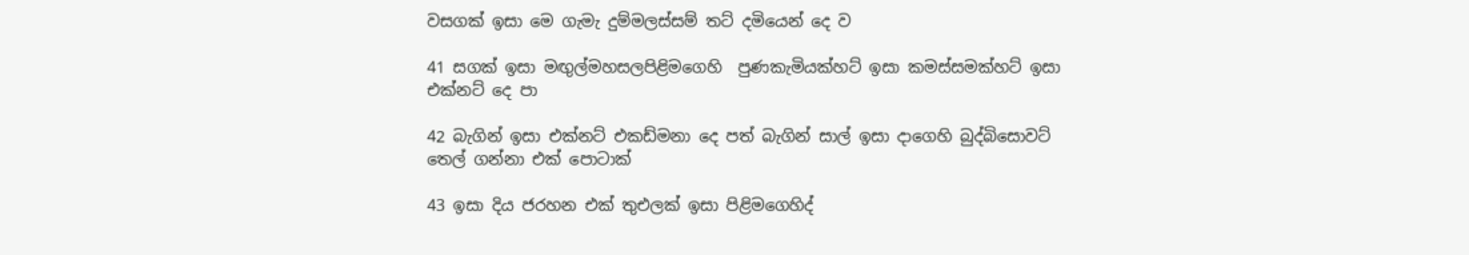වසගක් ඉසා මෙ ගැමැ දුම්මලස්සම් තට් දමියෙන් දෙ ව

41 සගක් ඉසා මඟුල්මහසලපිළිමගෙහි  පුණකැමියක්හට් ඉසා කමස්සමක්හට් ඉසා එක්නට් දෙ පා

42 බැගින් ඉසා එක්නට් එකඩ්මනා දෙ පත් බැගින් සාල් ඉසා දාගෙහි බුද්බිසොවට් තෙල් ගන්නා එක් පොටාක්

43 ඉසා දිය ජරහන එක් තුඑලක් ඉසා පිළිමගෙහිද්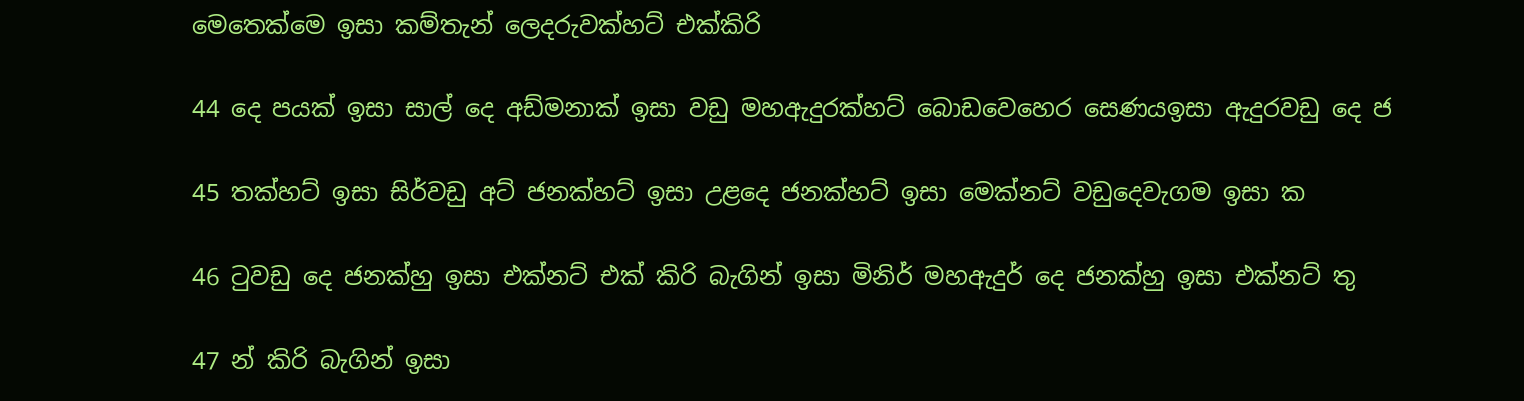මෙතෙක්මෙ ඉසා කම්තැන් ලෙදරුවක්හට් එක්කිරි

44 දෙ පයක් ඉසා සාල් දෙ අඩ්මනාක් ඉසා වඩු මහඇදුරක්හට් බොඩවෙහෙර සෙණයඉසා ඇදුරවඩු දෙ ජ

45 තක්හට් ඉසා සිර්වඩු අට් ජනක්හට් ඉසා උළදෙ ජනක්හට් ඉසා මෙක්නට් වඩුදෙවැගම ඉසා ක

46 ටුවඩු දෙ ජනක්හු ඉසා එක්නට් එක් කිරි බැගින් ඉසා මිනිර් මහඇදුර් දෙ ජනක්හු ඉසා එක්නට් තු

47 න් කිරි බැගින් ඉසා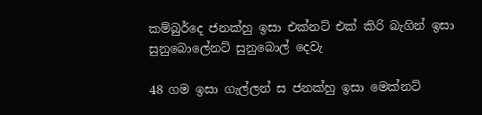කම්බුර්දෙ ජනක්හු ඉසා එක්නට් එක් කිරි බැගින් ඉසා සුනුබොලේනට් සුනුබොල් දෙවැ

48 ගම ඉසා ගැල්ලන් ස ජනක්හු ඉසා මෙක්නට්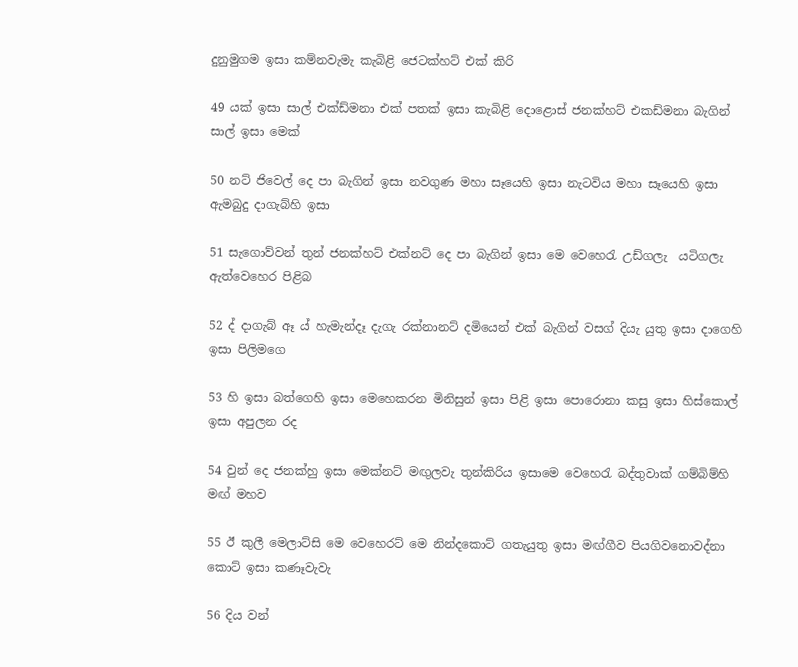දුනුමුගම ඉසා කම්නවැමැ කැබිළි ජෙටක්හට් එක් කිරි

49 යක් ඉසා සාල් එක්ඩ්මනා එක් පතක් ඉසා කැබිළි දොළොස් ජනක්හට් එකඩ්මනා බැගින් සාල් ඉසා මෙක්

50 නට් ජිවෙල් දෙ පා බැගින් ඉසා නවගුණ මහා සෑයෙහි ඉසා නැටවිය මහා සෑයෙහි ඉසා ඇමබුදු දාගැබ්හි ඉසා

51 සැගොව්වන් තුන් ජනක්හට් එක්නට් දෙ පා බැගින් ඉසා මෙ වෙහෙරැ උඩ්ගලැ  යටිගලැ ඇත්වෙහෙර පිළිබ

52 ද් දාගැබ් ඈ ය් හැමැන්දෑ දැගැ රක්නානට් දමියෙන් එක් බැගින් වසග් දියැ යුතු ඉසා දාගෙහි ඉසා පිලිමගෙ

53 හි ඉසා බත්ගෙහි ඉසා මෙහෙකරන මිනිසුන් ඉසා පිළි ඉසා පොරොනා කසු ඉසා හිස්කොල් ඉසා අපුලන රද

54 වුන් දෙ ජනක්හු ඉසා මෙක්නට් මඟුලවැ තුන්කිරිය ඉසාමෙ වෙහෙරැ බද්තුවාක් ගම්බිම්හි මඟ් මහව

55 ඊ කුලී මෙලාට්සි මෙ වෙහෙරට් මෙ නින්දකොට් ගතැයුතු ඉසා මඟ්ගීව පියගිවනොවද්නා කොට් ඉසා කණෑවැවැ

56 දිය වන්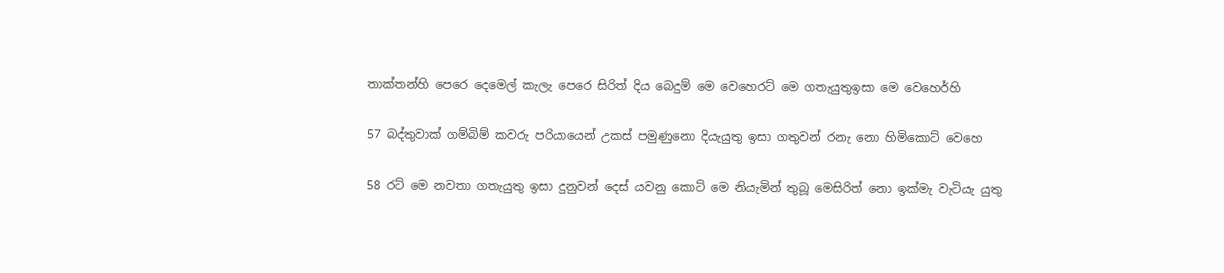තාක්තන්හි පෙරෙ දෙමෙල් කැලැ පෙරෙ සිරිත් දිය බෙදුම් මෙ වෙහෙරට් මෙ ගතැයුතුඉසා මෙ වෙහෙර්හි

57 බද්තුවාක් ගම්බිම් කවරු පරියායෙන් උකස්‌ පමුණුනො දියැයුතු ඉසා ගතුවන් රනැ නො හිමිකොට් වෙහෙ

58 රට් මෙ නවතා ගතැයුතු ඉසා දුනුවන් දෙස් යවනු කොට් මෙ නියැමින් තුබූ මෙසිරිත් නො ඉක්මැ වැටියැ යුතු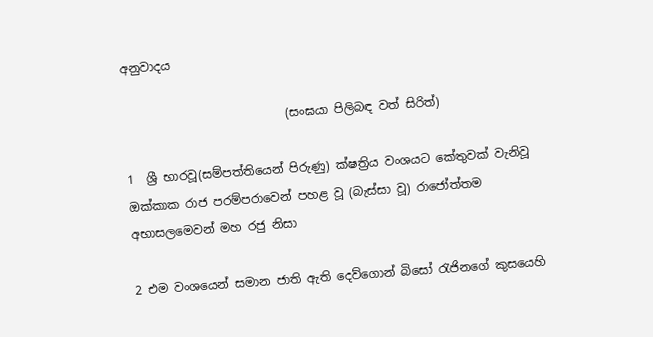අනුවාදය

                           (සංඝයා පිලිබඳ වත් සිරිත්)

1  ශ්‍රී භාරවූ(සම්පත්තියෙන් පිරුණු) ක්ෂත්‍රිය වංශයට කේතුවක් වැනිවූ ඔක්කාක රාජ පරම්පරාවෙන් පහළ වූ (බැස්සා වූ) රාජෝත්තම අභාසලමෙවන් මහ රජු නිසා

2 එම වංශයෙන් සමාන ජාති ඇති දෙව්ගොන් බිසෝ රැජිනගේ කුසයෙහි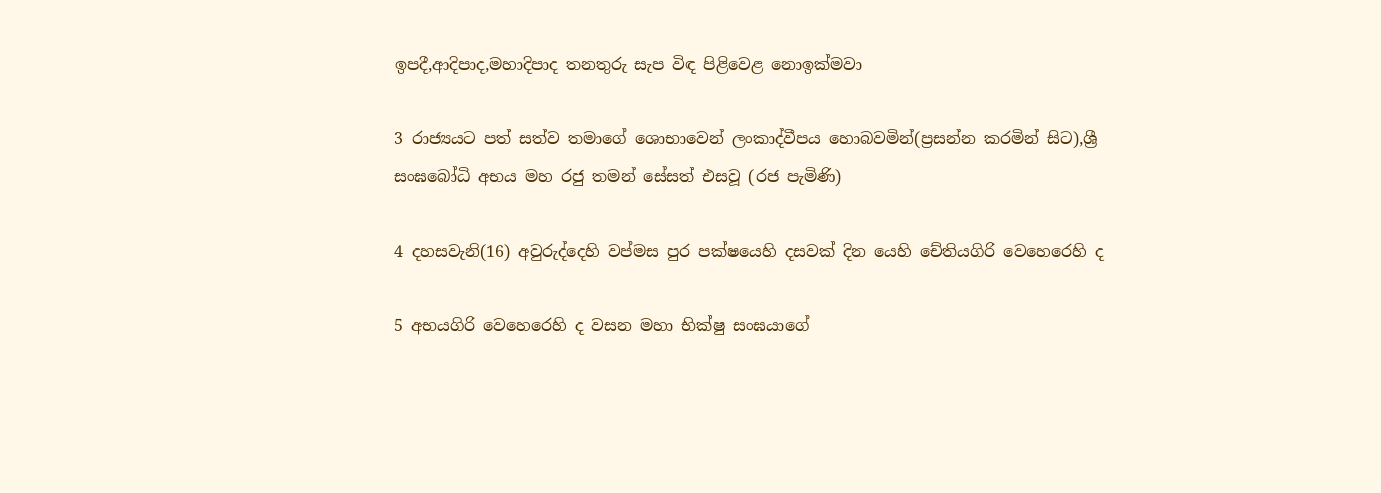ඉපදී,ආදිපාද,මහාදිපාද තනතුරු සැප විඳ පිළිවෙළ නොඉක්මවා

3 රාජ්‍යයට පත් සත්ව තමාගේ ශොභාවෙන් ලංකාද්වීපය හොබවමින්(ප්‍රසන්න කරමින් සිට),ශ්‍රී සංඝබෝධි අභය මහ රජු තමන් සේසත් එසවූ (රජ පැමිණි)

4 දහසවැනි(16) අවුරුද්දෙහි වප්මස පුර පක්ෂයෙහි දසවක් දින යෙහි චේතියගිරි වෙහෙරෙහි ද

5 අභයගිරි වෙහෙරෙහි ද වසන මහා භික්ෂු සංඝයාගේ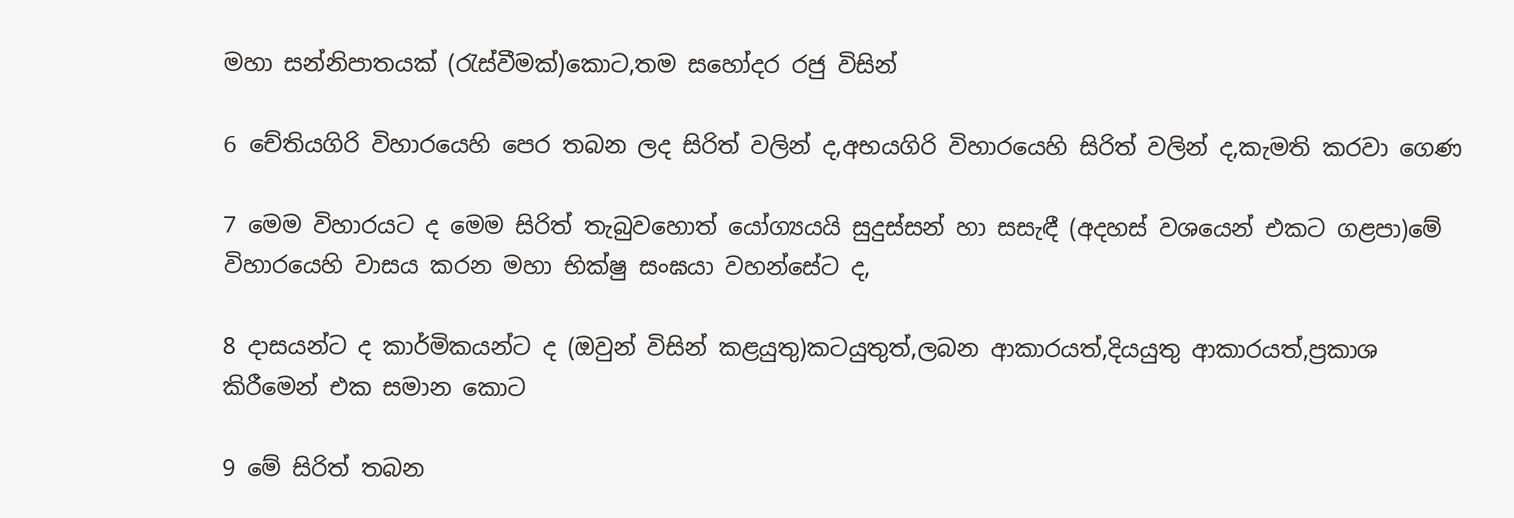මහා සන්නිපාතයක් (රැස්වීමක්)කොට,තම සහෝදර රජු විසින්

6 චේතියගිරි විහාරයෙහි පෙර තබන ලද සිරිත් වලින් ද,අභයගිරි විහාරයෙහි සිරිත් වලින් ද,කැමති කරවා ගෙණ

7 මෙම විහාරයට ද මෙම සිරිත් තැබුවහොත් යෝග්‍යයයි සුදුස්සන් හා සසැඳී (අදහස් වශයෙන් එකට ගළපා)මේ විහාරයෙහි වාසය කරන මහා භික්ෂු සංඝයා වහන්සේට ද,

8 දාසයන්ට ද කාර්මිකයන්ට ද (ඔවුන් විසින් කළයුතු)කටයුතුත්,ලබන ආකාරයත්,දියයුතු ආකාරයත්,ප්‍රකාශ කිරීමෙන් එක සමාන කොට

9 මේ සිරිත් තබන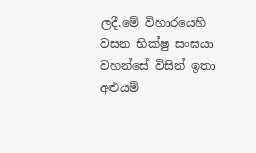ලදී.මේ විහාරයෙහි වසන භික්ෂු සංඝයා වහන්සේ විසින් ඉතා අළුයම්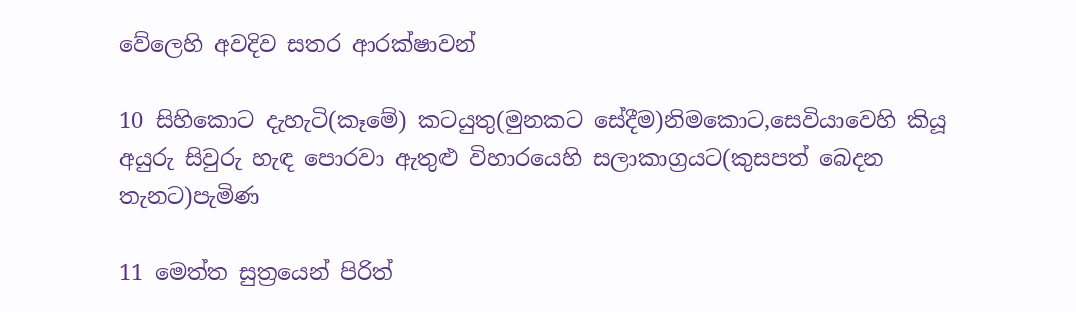වේලෙහි අවදිව සතර ආරක්ෂාවන්

10 සිහිකොට දැහැටි(කෑමේ) කටයුතු(මුනකට සේදීම)නිමකොට,සෙවියාවෙහි කියූ අයුරු සිවුරු හැඳ පොරවා ඇතුළු විහාරයෙහි සලාකාග්‍රයට(කුසපත් බෙදන තැනට)පැමිණ

11 මෙත්ත සුත්‍රයෙන් පිරිත්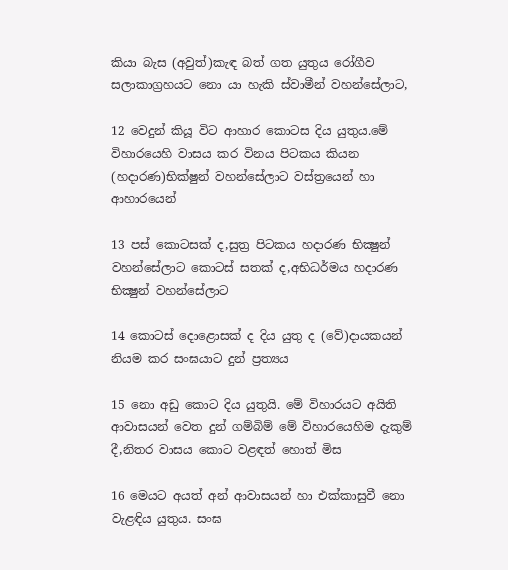කියා බැස (අවුත්)කැඳ බත් ගත යුතුය රෝගීව සලාකාග්‍රහයට නො යා හැකි ස්වාමීන් වහන්සේලාට,

12 වෙදුන් කියූ විට ආහාර කොටස දිය යුතුය.මේ විහාරයෙහි වාසය කර විනය පිටකය කියන (හදාරණ)භික්ෂුන් වහන්සේලාට වස්ත්‍රයෙන් හා ආහාරයෙන්

13 පස් කොටසක් ද,සුත්‍ර පිටකය හදාරණ භික්‍ෂුන් වහන්සේලාට කොටස් සතක් ද,අභිධර්මය හදාරණ භික්‍ෂුන් වහන්සේලාට

14 කොටස් දොළොසක් ද දිය යුතු ද (වේ)දායකයන් නියම කර සංඝයාට දුන් ප්‍රත්‍යය

15 නො අඩු කොට දිය යුතුයි. මේ විහාරයට අයිති ආවාසයන් වෙත දුන් ගම්බිම් මේ විහාරයෙහිම දැකුම් දී,නිතර වාසය කොට වළඳත් හොත් මිස

16 මෙයට අයත් අන් ආවාසයන් හා එක්කාසුවී නො වැළඳිය යුතුය. සංඝ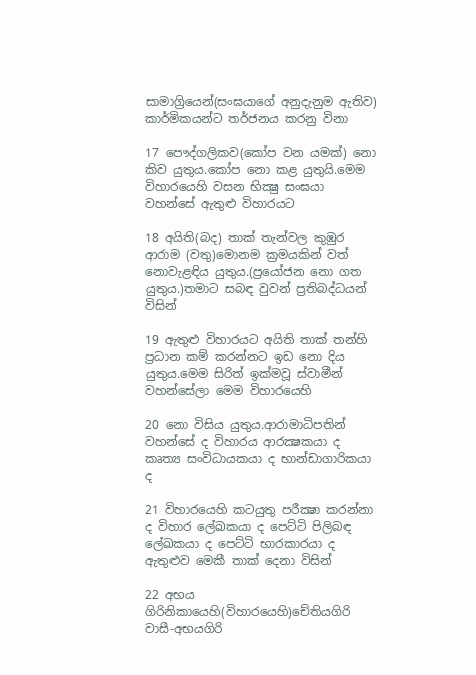සාමාග්‍රියෙන්(සංඝයාගේ අනුදැනුම ඇතිව) කාර්මිකයන්ට තර්ජනය කරනු විනා

17 පෞද්ගලිකව(කෝප වන යමක්) නො කිව යුතුය.කෝප නො කළ යුතුයි.මෙම විහාරයෙහි වසන භික්‍ෂු සංඝයා වහන්සේ ඇතුළු විහාරයට

18 අයිති(බද) තාක් තැන්වල කුඹුර ආරාම (වතු)මොනම ක්‍රමයකින් වත් නොවැළඳිය යුතුය.(ප්‍රයෝජන නො ගත යුතුය.)තමාට සබඳ වුවන් ප්‍රතිබද්ධයන් විසින්

19 ඇතුළු විහාරයට අයිති තාක් තන්හි ප්‍රධාන කම් කරන්නට ඉඩ නො දිය යුතුය.මෙම සිරිත් ඉක්මවූ ස්වාමීන් වහන්සේලා මෙම විහාරයෙහි

20 නො විසිය යුතුය.ආරාමාධිපතින් වහන්සේ ද විහාරය ආරක්‍ෂකයා ද කෘත්‍ය සංවිධායකයා ද භාන්ඩාගාරිකයා ද

21 විහාරයෙහි කටයුතු පරීක්‍ෂා කරන්නා ද විහාර ලේඛකයා ද පෙට්ටි පිලිබඳ ලේඛකයා ද පෙට්ටි භාරකාරයා ද ඇතුළුව මෙකී තාක් දෙනා විසින්

22 අභය ගිරිනිකායෙහි(විහාරයෙහි)චේතියගිරි වාසී-අභයගිරි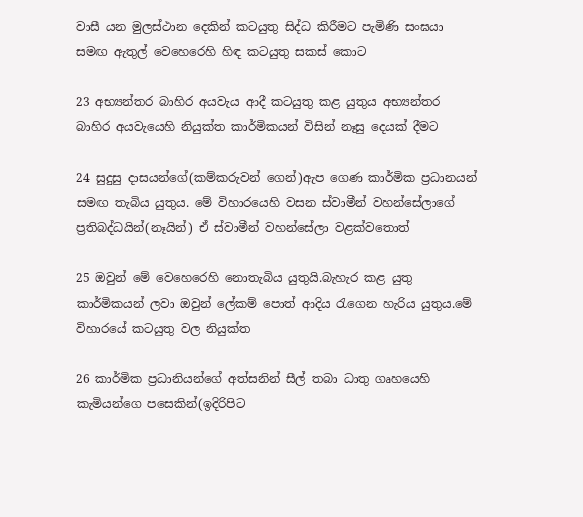වාසී යන මුලස්ථාන දෙකින් කටයුතු සිද්ධ කිරීමට පැමිණි සංඝයා සමඟ ඇතුල් වෙහෙරෙහි හිඳ කටයුතු සකස් කොට

23 අභ්‍යන්තර බාහිර අයවැය ආදී කටයුතු කළ යුතුය අභ්‍යන්තර බාහිර අයවැයෙහි නියුක්ත කාර්මිකයන් විසින් නෑසු දෙයක් දීමට

24 සුදුසු දාසයන්ගේ(කම්කරුවන් ගෙන්)ඇප ගෙණ කාර්මික ප්‍රධානයන් සමඟ තැබිය යුතුය. මේ විහාරයෙහි වසන ස්වාමීන් වහන්සේලාගේ ප්‍රතිබද්ධයින්(නෑයින්) ඒ ස්වාමීන් වහන්සේලා වළක්වතොත්

25 ඔවුන් මේ වෙහෙරෙහි නොතැබිය යුතුයි.බැහැර කළ යුතු කාර්මිකයන් ලවා ඔවුන් ලේකම් පොත් ආදිය රැගෙන හැරිය යුතුය.මේ විහාරයේ කටයුතු වල නියුක්ත

26 කාර්මික ප්‍රධානියන්ගේ අත්සනින් සීල් තබා ධාතු ගෘහයෙහි කැමියන්ගෙ පසෙකින්(ඉදිරිපිට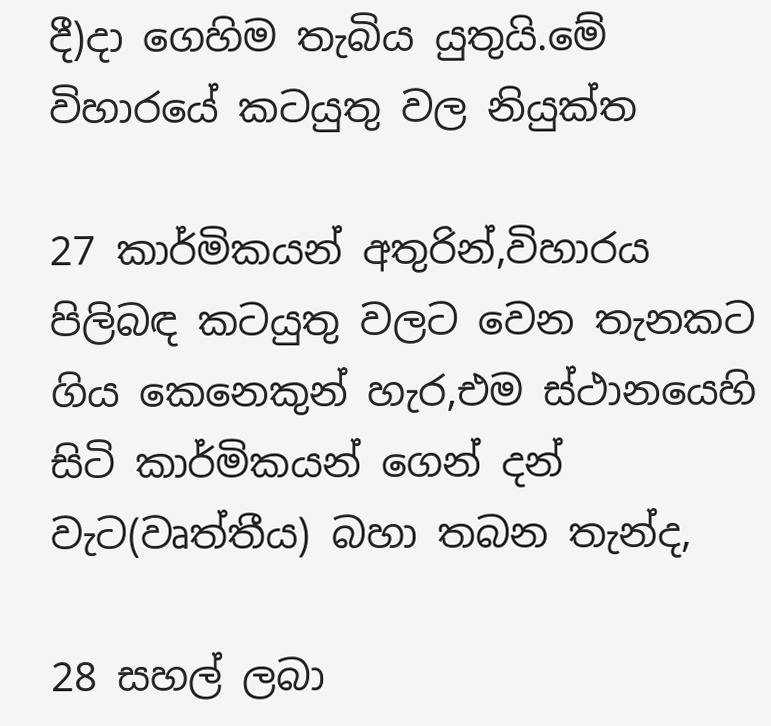දී)දා ගෙහිම තැබිය යුතුයි.මේ විහාරයේ කටයුතු වල නියුක්ත

27 කාර්මිකයන් අතුරින්,විහාරය පිලිබඳ කටයුතු වලට වෙන තැනකට ගිය කෙනෙකුන් හැර,එම ස්ථානයෙහි සිටි කාර්මිකයන් ‍ගෙන් දන් වැට(වෘත්තීය) බහා තබන තැන්ද,

28 සහල් ලබා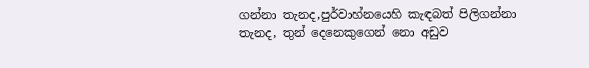ගන්නා තැනද,පුර්වාහ්නයෙහි කැඳබත් පිලිගන්නා තැනද, තුන් දෙනෙකුගෙන් නො අඩුව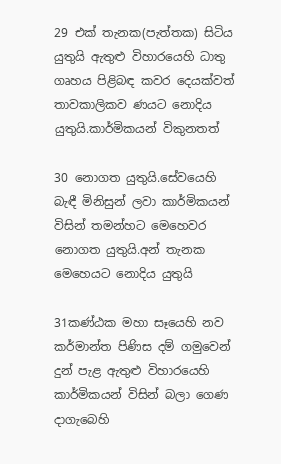29 එක් තැනක(පැත්තක) සිටිය යුතුයි ඇතුළු විහාරයෙහි ධාතු ගෘහය පිළිබඳ කවර දෙයක්වත් තාවකාලිකව ණයට නොදිය යුතුයි.කාර්මිකයන් විකුනතත්

30 නොගත යුතුයි.සේවයෙහි බැඳී මිනිසුන් ලවා කාර්මිකයන් විසින් තමන්හට මෙහෙවර නොගත යුතුයි.අන් තැනක මෙහෙයට නොදිය යුතුයි

31කණ්ඨක මහා සෑයෙහි නව කර්මාන්ත පිණිස දම් ගමුවෙන් දුන් පැළ ඇතුළු විහාරයෙහි කාර්මිකයන් විසින් බලා ගෙණ දාගැබෙහි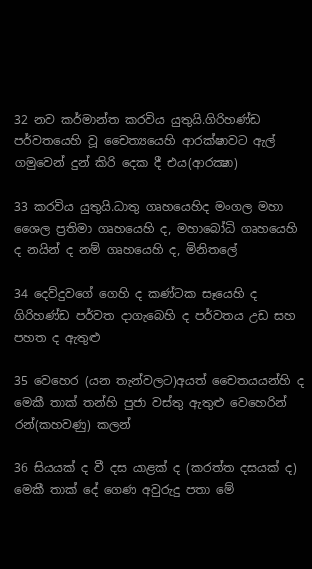32 නව කර්මාන්ත කරවිය යුතුයි.ගිරිහණ්ඩ පර්වතයෙහි වූ චෛත්‍යයෙහි ආරක්ෂාවට ඇල් ගමුවෙන් දුන් කිරි දෙක දී එය(ආරක්‍ෂා)

33 කරවිය යුතුයි.ධාතු ගෘහයෙහිද මංගල මහා ශෛල ප්‍රතිමා ගෘහයෙහි ද, මහාබෝධි ගෘහයෙහි ද නයින් ද නම් ගෘහයෙහි ද, මිනිතලේ

34 දෙව්දුවගේ ගෙහි ද කණ්ටක සෑයෙහි ද ගිරිහණ්ඩ පර්වත දාගැබෙහි ද පර්වතය උඩ සහ පහත ද ඇතුළු

35 වෙහෙර (යන තැන්වලට)අයත් චෛතයයන්හි ද මෙකී තාක් තන්හි පුජා වස්තු ඇතුළු වෙහෙරින් රන්(කහවණු) කලන්

36 සියයක් ද වී දස යාළක් ද (කරත්ත දසයක් ද) මෙකී තාක් දේ ගෙණ අවුරුදු පතා මේ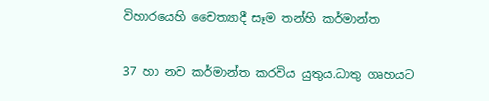විහාරයෙහි චෛත්‍යාදී සෑම තන්හි කර්මාන්ත

37 හා නව කර්මාන්ත කරවිය යුතුය.ධාතු ගෘහයට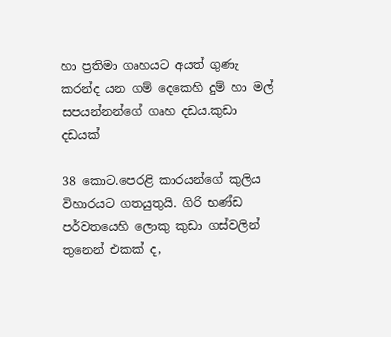හා ප්‍රතිමා ගෘහයට අයත් ගුණැ කරන්ද යන ගම් දෙකෙහි දුම් හා මල් සපයන්නන්ගේ ගෘහ දඩය.කුඩා දඩයක්

38 කොට.පෙරළි කාරයන්ගේ කුලිය විහාරයට ගතයුතුයි. ගිරි භණ්ඩ පර්වතයෙහි ලොකු කුඩා ගස්වලින් තුනෙන් එකක් ද,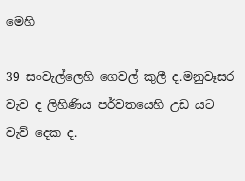මෙහි

39 සංවැල්ලෙහි ගෙවල් කුලී ද.මනුවෑසර වැව ද ලිහිණිය පර්වතයෙහි උඩ යට වැව් දෙක ද.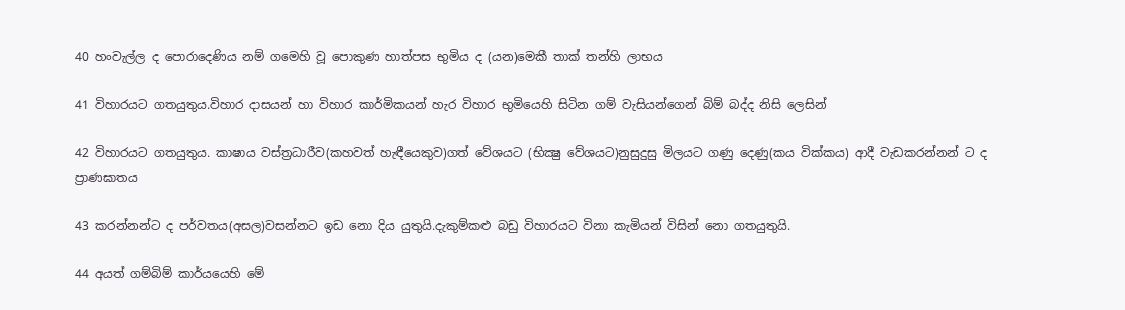40 හංවැල්ල ද පොරාදෙණිය නම් ගමෙහි වූ පොකුණ හාත්පස භුමිය ද (යන)මෙකී තාක් තන්හි ලාභය

41 විහාරයට ගතයුතුය.විහාර දාසයන් හා විහාර කාර්මිකයන් හැර විහාර භුමියෙහි සිටින ගම් වැසියන්ගෙන් බිම් බද්ද නිසි ලෙසින්

42 විහාරයට ගතයුතුය. කාෂාය වස්ත්‍රධාරීව(කහවත් හැඳීයෙකුව)ගත් වේශයට (භික්‍ෂු වේශයට)නුසුදුසු මිලයට ගණු දෙණු(කය වික්කය) ආදී වැඩකරන්නන් ට ද ප්‍රාණඝාතය

43 කරන්නන්ට ද පර්වතය(අසල)වසන්නට ඉඩ නො දිය යුතුයි.දැකුම්කළු බඩු විහාරයට විනා කැමියන් විසින් නො ගතයුතුයි.

44 අයත් ගම්බිම් කාර්යයෙහි මේ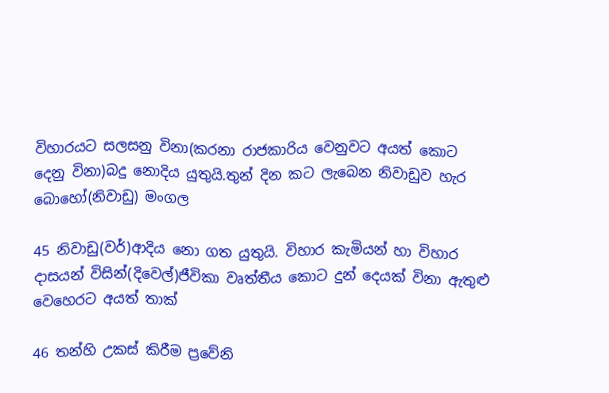විහාරයට සලසනු විනා(කරනා රාජකාරිය වෙනුවට අයත් කොට දෙනු විනා)බදු නොදිය යුතුයි.තුන් දින කට ලැබෙන නිවාඩුව හැර බොහෝ(නිවාඩු) මංගල

45 නිවාඩු(වර්)ආදිය නො ගත යුතුයි. විහාර කැමියන් හා විහාර දාසයන් විසින්(දිවෙල්)ජීවිකා වෘත්තීය කොට දුන් දෙයක් විනා ඇතුළු වෙහෙරට අයත් තාක්

46 තන්හි උකස්‌ කිරීම ප්‍රවේනි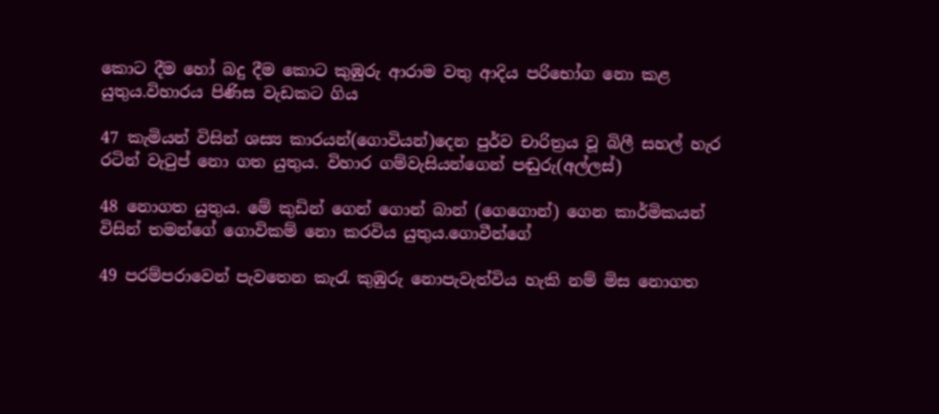කොට දීම හෝ බදු දීම කොට කුඹුරු ආරාම වතු ආදිය පරිභෝග නො කළ යුතුය.විහාරය පිණිස වැඩකට ගිය

47 කැමියන් විසින් ශස්‍ය කාරයන්(ගොවියන්)දෙන පුර්ව චාරිත්‍රය වූ බිලී සහල් හැර රටින් වැටුප් නො ගත යුතුය. විහාර ගම්වැසියන්ගෙන් පඬුරු(අල්ලස්)

48 නොගත යුතුය. මේ කුඩින් ගෙන් ගොන් බාන් (ගෙගොන්) ගෙන කාර්මිකයන් විසින් තමන්ගේ ගොවිකම් නො කරවිය යුතුය.ගොවීන්ගේ

49 පරම්පරාවෙන් පැවතෙන කැරැ කුඹුරු නොපැවැත්විය හැකි නම් මිස නොගත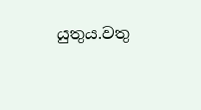යුතුය.වතු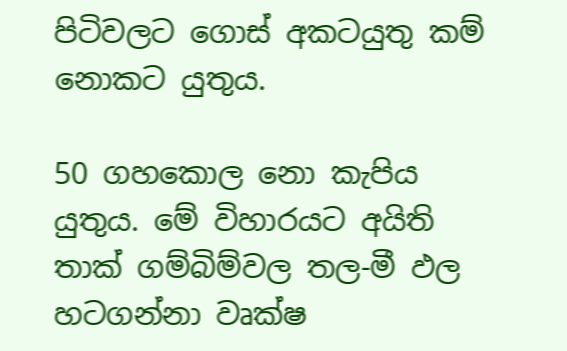පිටිවලට ගොස් අකටයුතු කම් නොකට යුතුය.

50 ගහකොල නො කැපිය යුතුය. මේ විහාරයට අයිති තාක් ගම්බිම්වල තල-මී ඵල හටගන්නා වෘක්ෂ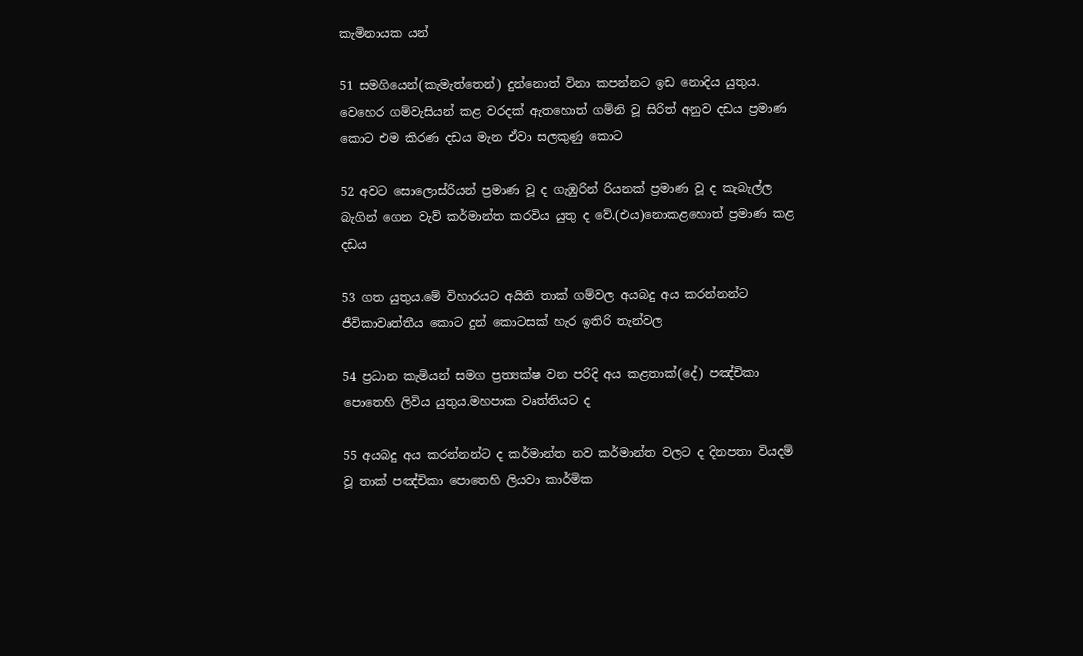කැමිනායක යන්

51 සමගියෙන්(කැමැත්තෙන්) දුන්නොත් විනා කපන්නට ඉඩ නොදිය යුතුය. වෙහෙර ගම්වැසියන් කළ වරදක් ඇතහොත් ගම්නි වූ සිරිත් අනුව දඩය ප්‍රමාණ කොට එම කිරණ දඩය මැන ඒවා සලකුණු කොට

52 අවට සොලොස්රියන් ප්‍රමාණ වූ ද ගැඹුරින් රියනක් ප්‍රමාණ වූ ද කැබැල්ල බැගින් ගෙන වැව් කර්මාන්ත කරවිය යුතු ද වේ.(එය)නොකළහොත් ප්‍රමාණ කළ දඩය

53 ගත යුතුය.මේ විහාරයට අයිති තාක් ගම්වල අයබදු අය කරන්නන්ට ජීවිකාවෘත්තීය කොට දුන් කොටසක් හැර ඉතිරි තැන්වල

54 ප්‍රධාන කැමියන් සමග ප්‍රත්‍යක්ෂ වන පරිදි අය කළතාක්(දේ) පඤ්චිකා පොතෙහි ලිවිය යුතුය.මහපාක වෘත්තියට ද

55 අයබදු අය කරන්නන්ට ද කර්මාන්ත නව කර්මාන්ත වලට ද දිනපතා වියදම් වූ තාක් පඤ්චිකා පොතෙහි ලියවා කාර්මික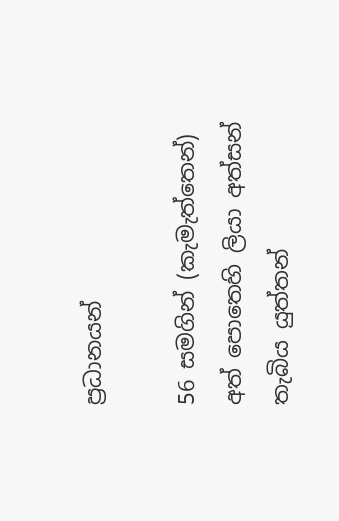ප්‍රධානයන්

56 සමගින් (කැමැත්තෙන්) අත් පොතෙහි ලියා අත්සන් තැබිය යුත්තන්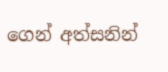ගෙන් අත්සනින්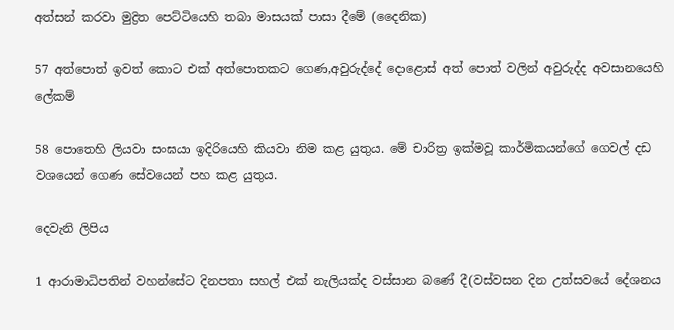අත්සන් කරවා මුද්‍රිත පෙට්ටියෙහි තබා මාසයක් පාසා දීමේ (දෛනික)

57 අත්පොත් ඉවත් කොට එක් අත්පොතකට ගෙණ,අවුරුද්දේ දොළොස් අත් පොත් වලින් අවුරුද්ද අවසානයෙහි ලේකම්

58 පොතෙහි ලියවා සංඝයා ඉදිරියෙහි කියවා නිම කළ යුතුය. මේ චාරිත්‍ර ඉක්මවූ කාර්මිකයන්ගේ ගෙවල් දඩ වශයෙන් ගෙණ සේවයෙන් පහ කළ යුතුය.

දෙවැනි ලිපිය

1 ආරාමාධිපතින් වහන්සේට දිනපතා සහල් එක් නැලියක්ද වස්සාන බණේ දී(වස්වසන දින උත්සවයේ දේශනය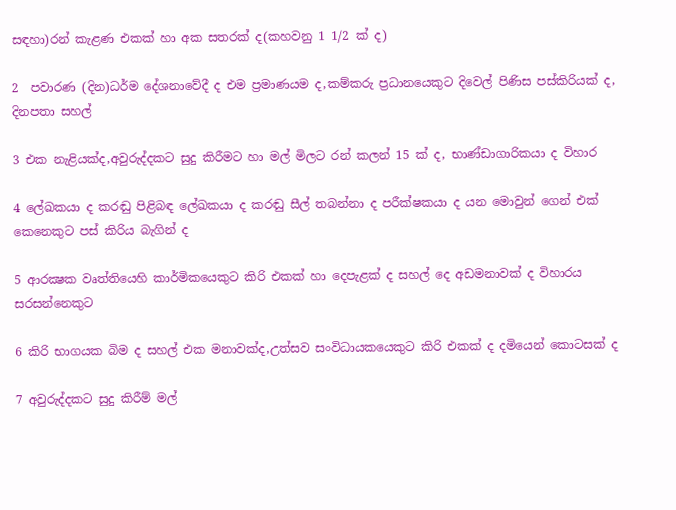සඳහා)රන් කැළණ එකක් හා අක සතරක් ද(කහවනු 1 1/2 ක් ද)

2  පවාරණ (දින)ධර්ම දේශනාවේදී ද එම ප්‍රමාණයම ද,කම්කරු ප්‍රධානයෙකුට දිවෙල් පිණිස පස්කිරියක් ද, දිනපතා සහල්

3 එක නැළියක්ද,අවුරුද්දකට සුදු කිරීමට හා මල් මිලට රන් කලන් 15 ක් ද, භාණ්ඩාගාරිකයා ද විහාර

4 ලේඛකයා ද කරඬු පිළිබඳ ලේඛකයා ද කරඬු සීල් තබන්නා ද පරීක්ෂකයා ද යන මොවුන් ගෙන් එක් කෙනෙකුට පස් කිරිය බැගින් ද

5 ආරක්‍ෂක වෘත්තියෙහි කාර්මිකයෙකුට කිරි එකක් හා දෙපැළක් ද සහල් දෙ අඩමනාවක් ද විහාරය සරසන්නෙකුට

6 කිරි භාගයක බිම ද සහල් එක මනාවක්ද,උත්සව සංවිධායකයෙකුට කිරි එකක් ද දමියෙන් කොටසක් ද

7 අවුරුද්දකට සුදු කිරීම් මල්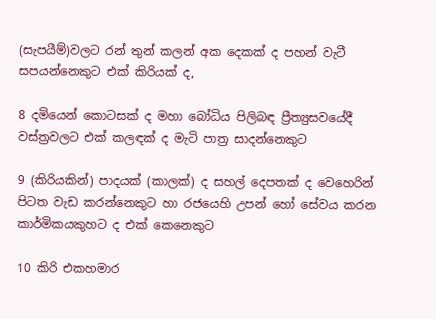(සැපයීම්)වලට රන් තුන් කලන් අක දෙකක් ද පහන් වැටී සපයන්නෙකුට එක් කිරියක් ද,

8 දමියෙන් කොටසක් ද මහා බෝධිය පිලිබඳ ප්‍රීත්‍යුසවයේදී වස්ත්‍රවලට එක් කලඳක් ද මැටි පාත්‍ර සාදන්නෙකුට

9 (කිරියකින්) පාදයක් (කාලක්) ද සහල් දෙපතක් ද වෙහෙරින් පිටත වැඩ කරන්නෙකුට හා රජයෙහි උපන් හෝ සේවය කරන කාර්මිකයකුහට ද එක් කෙනෙකුට

10 කිරි එකහමාර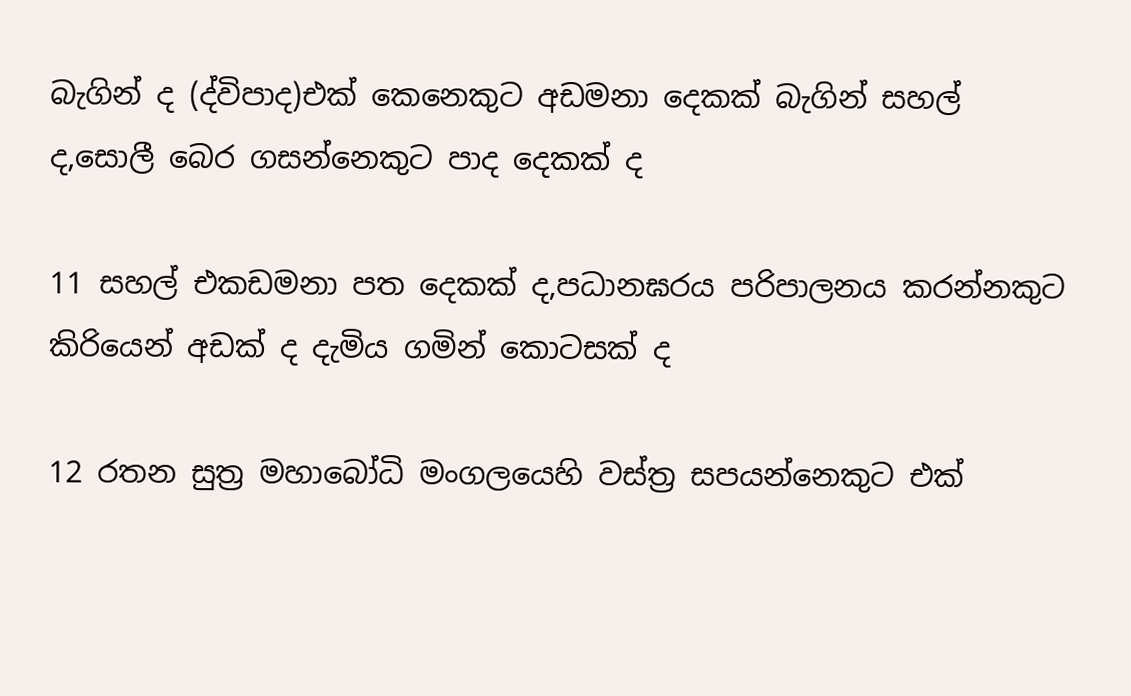බැගින් ද (ද්විපාද)එක් කෙනෙකුට අඩමනා දෙකක් බැගින් සහල් ද,සොලී බෙර ගසන්නෙකුට පාද දෙකක් ද

11 සහල් එකඩමනා පත දෙකක් ද,පධානඝරය පරිපාලනය කරන්නකුට කිරියෙන් අඩක් ද දැමිය ගමින් කොටසක් ද

12 රතන සුත්‍ර මහාබෝධි මංගලයෙහි වස්ත්‍ර සපයන්නෙකුට එක්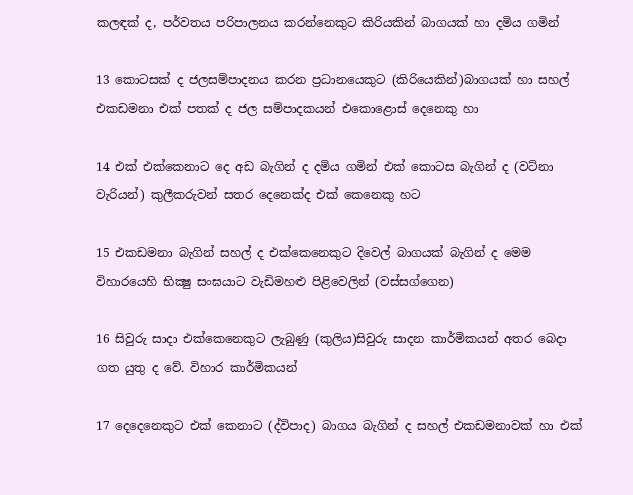කලඳක් ද, පර්වතය පරිපාලනය කරන්නෙකුට කිරියකින් බාගයක් හා දමිය ගමින්

13 කොටසක් ද ජලසම්පාදනය කරන ප්‍රධානයෙකුට (කිරියෙකින්)බාගයක් හා සහල් එකඩමනා එක් පතක් ද ජල සම්පාදකයන් එකොළොස් දෙනෙකු හා

14 එක් එක්කෙනාට දෙ අඩ බැගින් ද දමිය ගමින් එක් කොටස බැගින් ද (වට්නා වැරියන්) කුලීකරුවන් සතර දෙනෙක්ද එක් කෙනෙකු හට

15 එකඩමනා බැගින් සහල් ද එක්කෙනෙකුට දිවෙල් බාගයක් බැගින් ද මෙම විහාරයෙහි භික්‍ෂු සංඝයාට වැඩිමහළු පිළිවෙලින් (වස්සග්ගෙන)

16 සිවුරු සාදා එක්කෙනෙකුට ලැබුණු (කුලිය)සිවුරු සාදන කාර්මිකයන් අතර බෙදා ගත යුතු ද වේ. විහාර කාර්මිකයන්

17 දෙදෙනෙකුට එක් කෙනාට (ද්විපාද) බාගය බැගින් ද සහල් එකඩමනාවක් හා එක්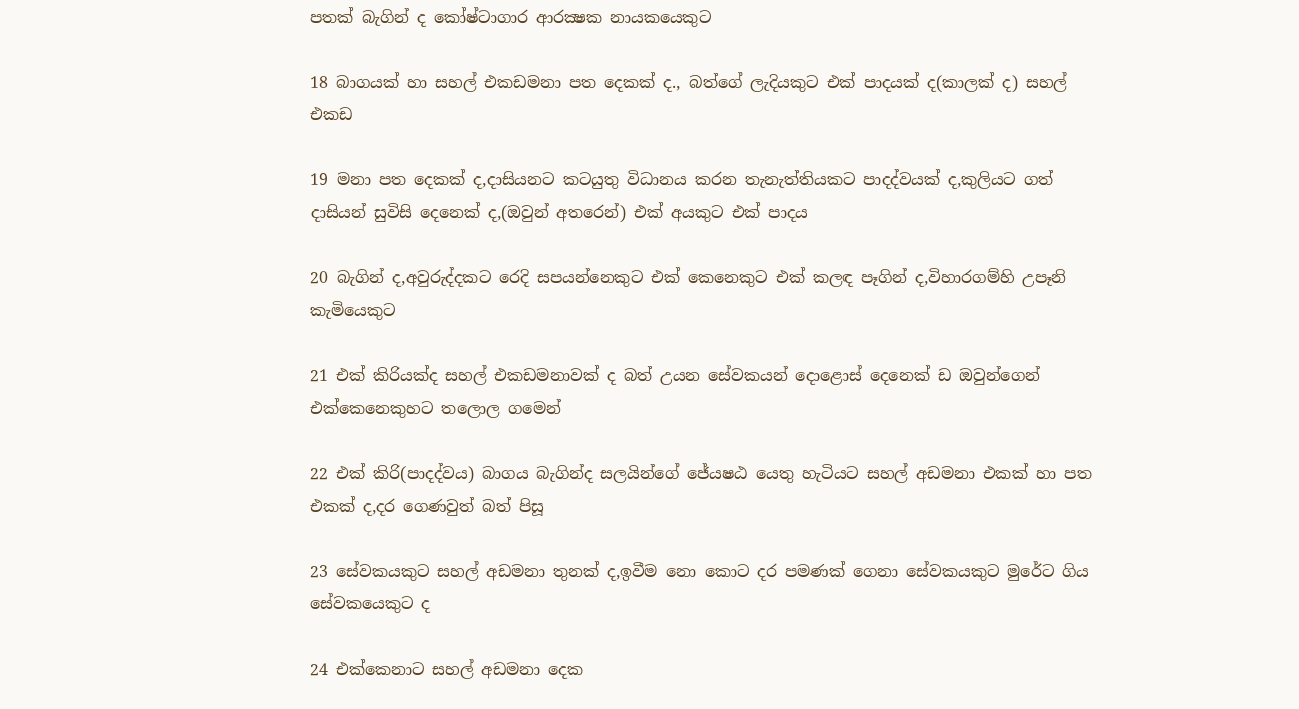පතක් බැගින් ද කෝෂ්ටාගාර ආරක්‍ෂක නායකයෙකුට

18 බාගයක් හා සහල් එකඩමනා පත දෙකක් ද., බත්ගේ ලැදියකුට එක් පාදයක් ද(කාලක් ද) සහල් එකඩ

19 මනා පත දෙකක් ද,දාසියනට කටයුතු විධානය කරන තැනැත්තියකට පාදද්වයක් ද,කුලියට ගත් දාසියන් සුවිසි දෙනෙක් ද,(ඔවුන් අතරෙන්) එක් අයකුට එක් පාදය

20 බැගින් ද,අවුරුද්දකට රෙදි සපයන්නෙකුට එක් කෙනෙකුට එක් කලඳ පෑගින් ද,විහාරගම්හි උපෑනි කැමියෙකුට

21 එක් කිරියක්ද සහල් එකඩමනාවක් ද බත් උයන සේවකයන් දොළොස් දෙනෙක් ඩ ඔවුන්ගෙන් එක්කෙනෙකුහට තලොල ගමෙන්

22 එක් කිරි(පාදද්වය) බාගය බැගින්ද සලයින්ගේ ජේ‍යෂඨ යෙතු හැටියට සහල් අඩමනා එකක් හා පත එකක් ද,දර ගෙණවුත් බත් පිසූ

23 සේවකයකුට සහල් අඩමනා තුනක් ද,ඉවීම නො කොට දර පමණක් ගෙනා සේවකයකුට මුරේට ගිය සේවකයෙකුට ද

24 එක්කෙනාට සහල් අඩමනා දෙක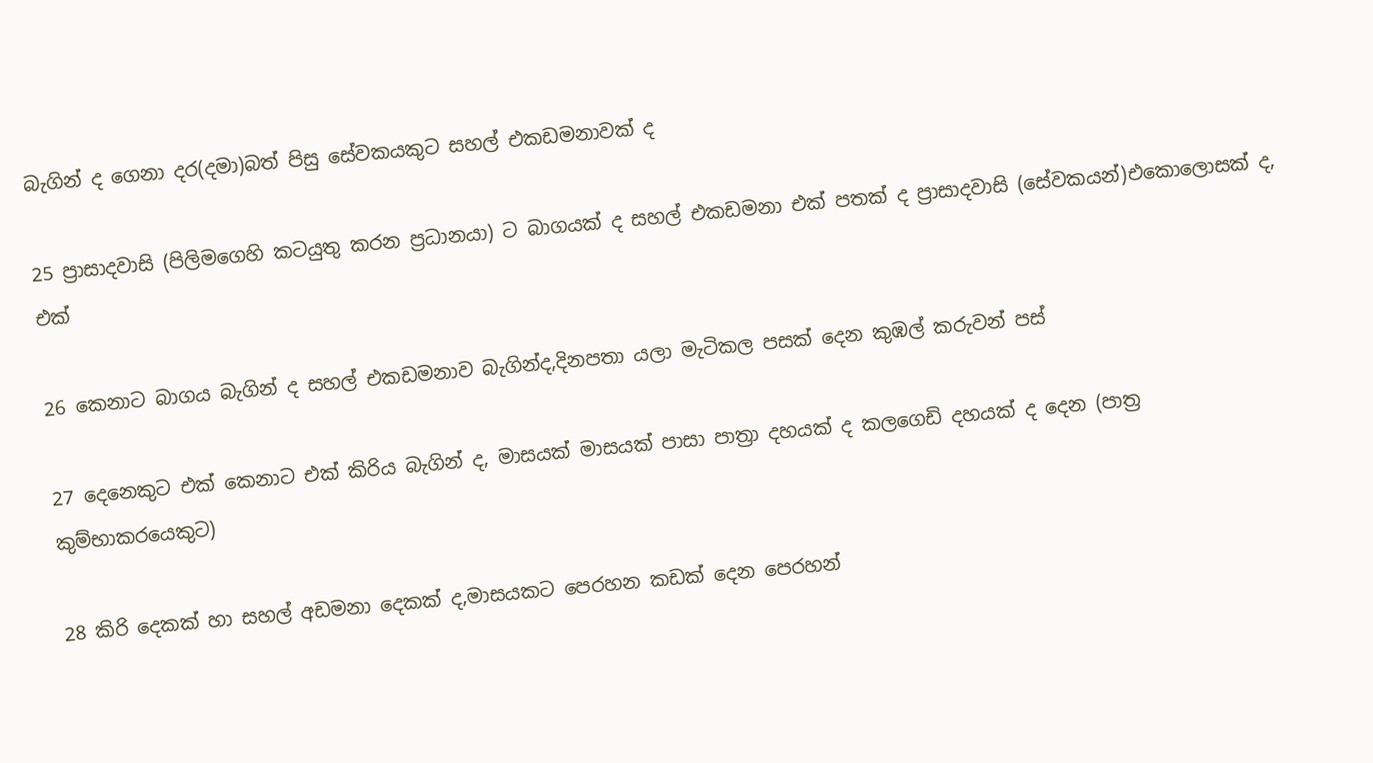බැගින් ද ගෙනා දර(දමා)බත් පිසු සේවකයකුට සහල් එකඩමනාවක් ද

25 ප්‍රාසාදවාසි (පිලිමගෙහි කටයුතු කරන ප්‍රධානයා) ට බාගයක් ද සහල් එකඩමනා එක් පතක් ද ප්‍රාසාදවාසි (සේවකයන්)එකොලොසක් ද, එක්

26 කෙනාට බාගය බැගින් ‍ද සහල් එකඩමනාව බැගින්ද,දිනපතා යලා මැටිකල පසක් දෙන කුඹල් කරුවන් පස්

27 දෙනෙකුට එක් කෙනාට එක් කිරිය බැගින් ද, මාසයක් මාසයක් පාසා පාත්‍රා දහයක් ද කලගෙඩි දහයක් ද දෙන (පාත්‍ර කුම්භාකරයෙකුට)

28 කිරි දෙකක් හා සහල් අඩමනා දෙකක් ද,මාසයකට පෙරහන කඩක් දෙන පෙරහන්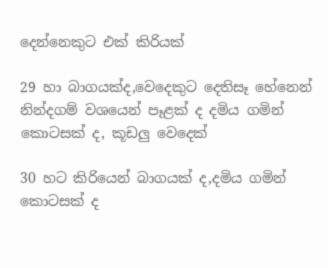දෙන්නෙකුට එක් කිරියක්

29 හා බාගයක්ද,වෙදෙකුට දෙතිසෑ හේනෙන් නින්දගම් වශයෙන් පෑළක් ද දමිය ගමින් කොටසක් ද, කූඩලු වෙදෙක්

30 හට කිරියෙන් බාගයක් ද,දමිය ගමින් කොටසක් ද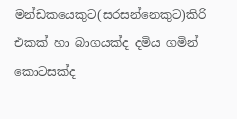මන්ඩකයෙකුට(සරසන්නෙකුට)කිරි එකක් හා බාගයක්ද දමිය ගමින් කොටසක්ද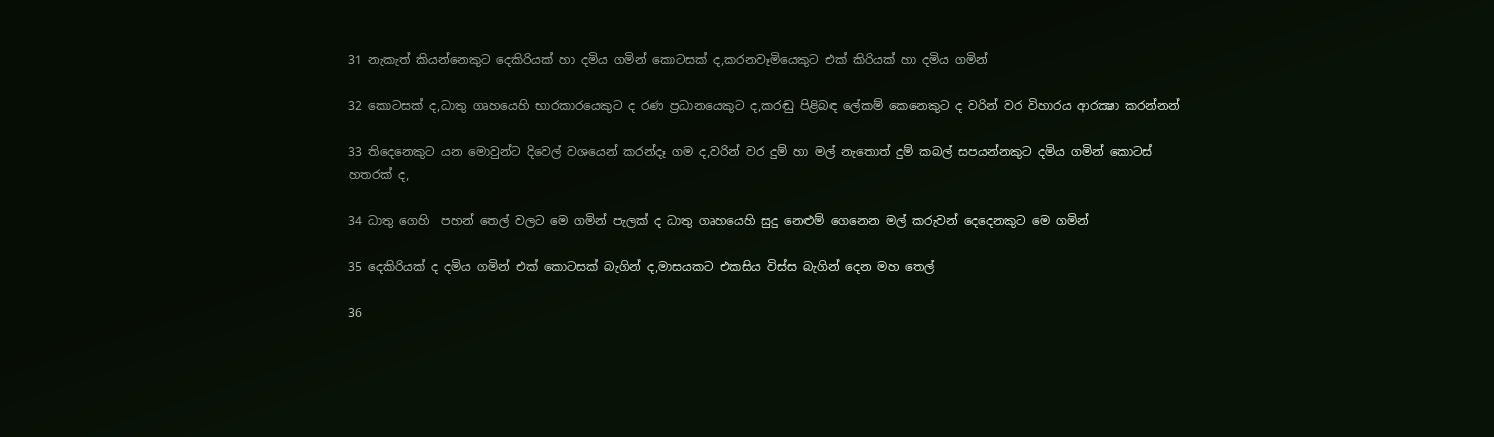31 නැකැත් කියන්නෙකුට දෙකිරියක් හා දමිය ගමින් කොටසක් ද,කරනවෑමියෙකුට එක් කිරියක් හා දමිය ගමින්

32 කොටසක් ද,ධාතු ගෘහයෙහි භාරකාරයෙකුට ද රණ ප්‍රධානයෙකුට ද,කරඬු පිළිබඳ ලේකම් කෙනෙකුට ද වරින් වර විහාරය ආරක්‍ෂා කරන්නන්

33 තිදෙනෙකුට යන මොවුන්ට දිවෙල් වශයෙන් කරන්දෑ ගම ද,වරින් වර දුම් හා මල් නැතොත් දුම් කබල් සපයන්නකුට දමිය ගමින් කොටස් හතරක් ද,

34 ධාතු ගෙහි  පහන් තෙල් වලට මෙ ගමින් පැලක් ද ධාතු ගෘහයෙහි සුදු නෙළුම් ගෙනෙන මල් කරුවන් දෙදෙනකුට මෙ ගමින්

35 දෙකිරියක් ද දමිය ගමින් එක් කොටසක් බැගින් ද,මාසයකට එකසිය විස්ස බැගින් දෙන මහ තෙල්

36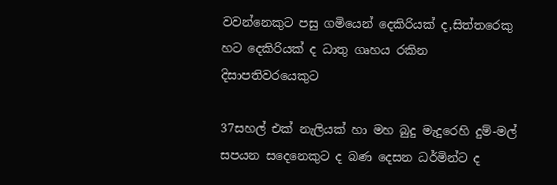වවන්නෙකුට පසු ගමියෙන් දෙකිරියක් ද,සිත්තරෙකු හට දෙකිරියක් ද ධාතු ගෘහය රකින දිසාපතිවරයෙකුට

37සහල් එක් නැලියක් හා මහ බුදු මැදුරෙහි දුම්-මල් සපයන සදෙනෙකුට ද බණ දෙසන ධර්මින්ට ද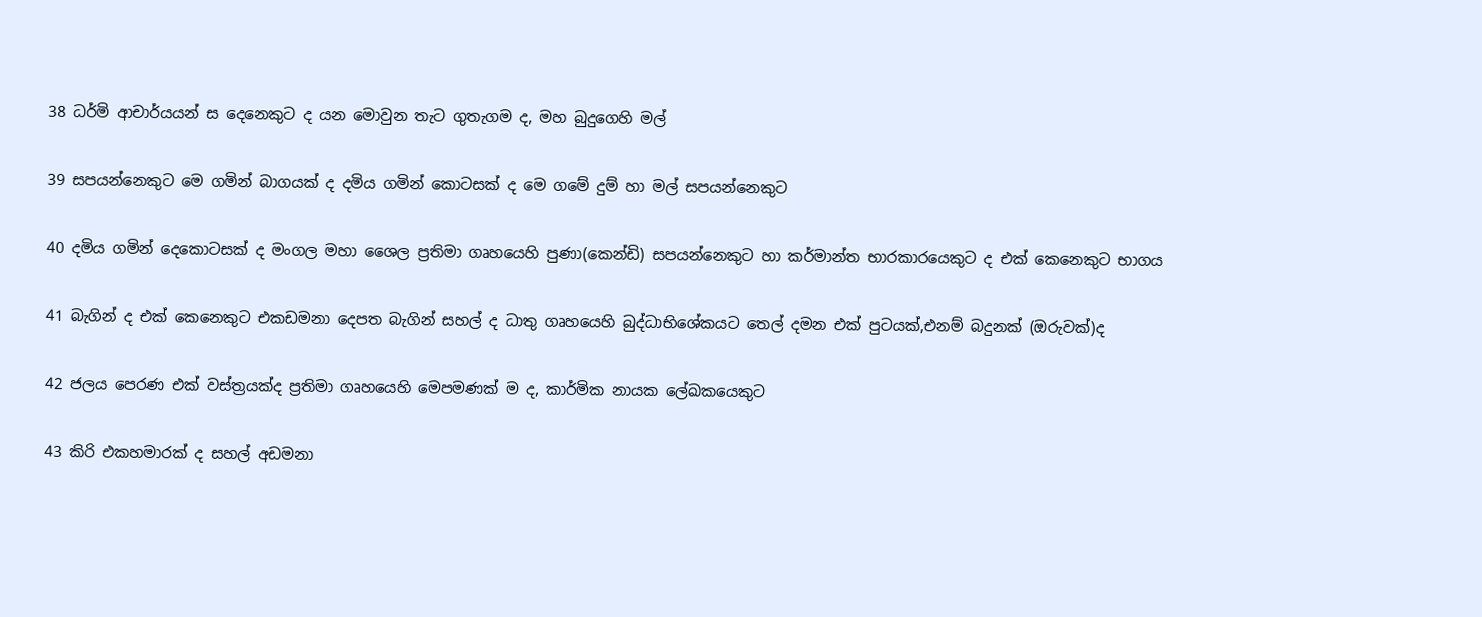38 ධර්මි ආචාර්යයන් ස දෙනෙකුට ද යන මොවුන තැට ගුතැගම ද, මහ බුදුගෙහි මල්

39 සපයන්නෙකුට මෙ ගමින් බාගයක් ද දමිය ගමින් කොටසක් ද මෙ ගමේ දුම් හා මල් සපයන්නෙකුට

40 දමිය ගමින් දෙකොටසක් ද මංගල මහා ශෛල ප්‍රතිමා ගෘහයෙහි පුණා(කෙන්ඩි) සපයන්නෙකුට හා කර්මාන්ත භාරකාරයෙකුට ද එක් කෙනෙකුට භාගය

41 බැගින් ද එක් කෙනෙකුට එකඩමනා දෙපත බැගින් සහල් ද ධාතු ගෘහයෙහි බුද්ධාභිශේකයට තෙල් දමන එක් පුටයක්,එනම් බදුනක් (ඔරුවක්)ද

42 ජලය පෙරණ එක් වස්ත්‍රයක්ද ප්‍රතිමා ගෘහයෙහි මෙපමණක් ම ද, කාර්මික නායක ලේඛකයෙකුට

43 කිරි එකහමාරක් ද සහල් අඩමනා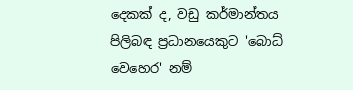දෙකක් ද, වඩු කර්මාන්තය පිලිබඳ ප්‍රධානයෙකුට 'බොධ් වෙහෙර' නම්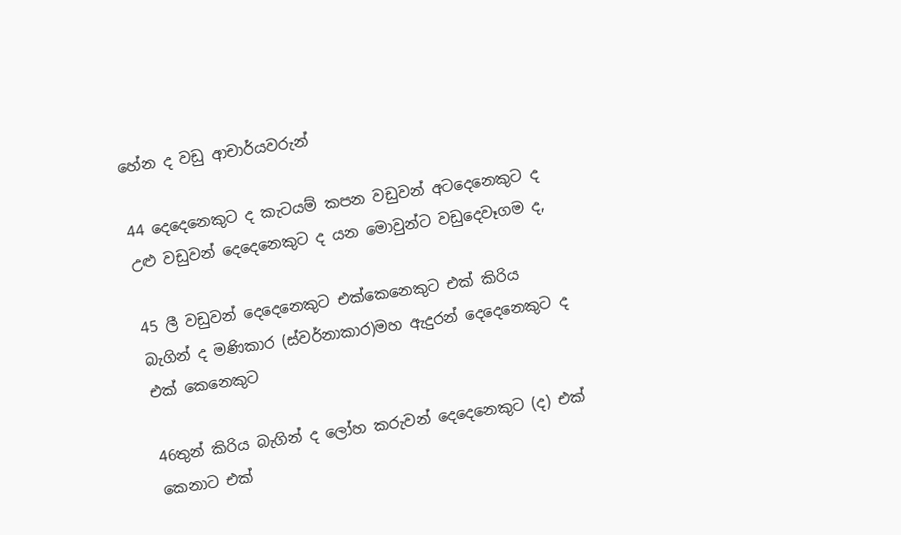හේන ද වඩු ආචාර්යවරුන්

44 දෙදෙනෙකුට ද කැටයම් කපන වඩුවන් අටදෙනෙකුට ද උළු වඩුවන් දෙදෙනෙකුට ද යන මොවුන්ට වඩුදෙවෑගම ද,

45 ලී වඩුවන් දෙදෙනෙකුට එක්කෙනෙකුට එක් කිරිය බැගින් ද මණිකාර (ස්වර්නාකාර)මහ ඇදුරන් දෙදෙනෙකුට ද එක් කෙනෙකුට

46තුන් කිරිය බැගින් ද ලෝහ කරුවන් දෙදෙනෙකුට (ද) එක් කෙනාට එක්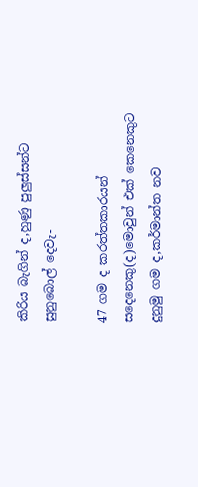කිරිය බැගින් ද,හුණු පුලුස්සන්ට සුනුබොල් දෙවැ-

47 ගම ද කරත්තකාරයන් සදෙනෙකු(ද)මොවුන් එක් කෙනෙකුට දුනුමු ගම ද,කර්මාන්ත නව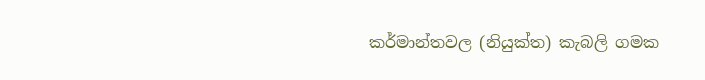කර්මාන්තවල (නියුක්ත) කැබලි ගමක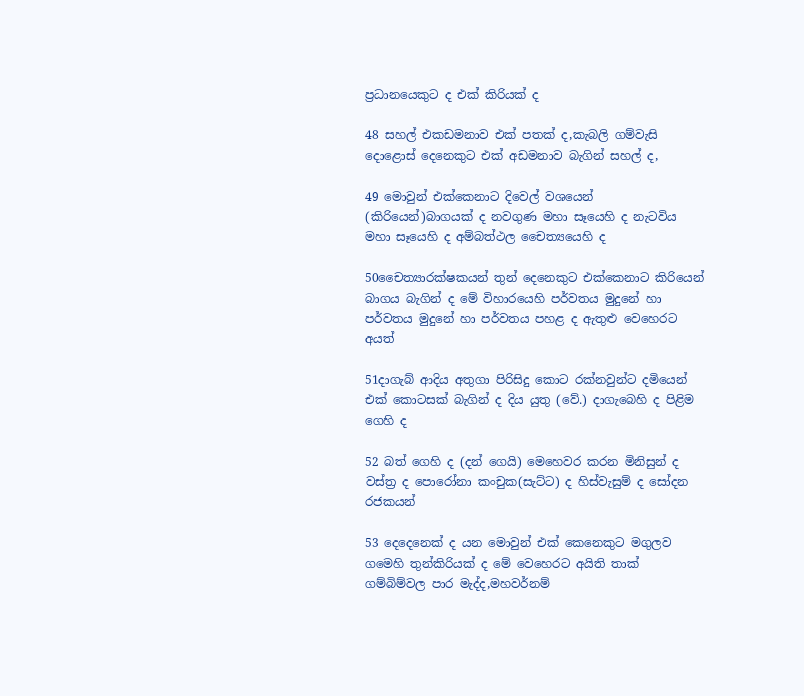ප්‍රධානයෙකුට ද එක් කිරියක් ද

48 සහල් එකඩමනාව එක් පතක් ද,කැබලි ගම්වැසි දොළොස් දෙනෙකුට එක් අඩමනාව බැගින් සහල් ද,

49 මොවුන් එක්කෙනාට දිවෙල් වශයෙන් (කිරියෙන්)බාගයක් ද නවගුණ මහා සෑයෙහි ද නැටවිය මහා සෑයෙහි ද අම්බත්ථල චෛත්‍යයෙහි ද

50චෛත්‍යාරක්ෂකයන් තුන් දෙනෙකුට එක්කෙනාට කිරියෙන් බාගය බැගින් ‍ද මේ විහාරයෙහි පර්වතය මුදුනේ හා පර්වතය මුදුනේ හා පර්වතය පහළ ද ඇතුළු වෙහෙරට අයත්

51දාගැබ් ආදිය අතුගා පිරිසිදු කොට රක්නවුන්ට දමියෙන් එක් කොටසක් බැගින් ද දිය යුතු (වේ.) දාගැබෙහි ද පිළිම ගෙහි ද

52 බත් ගෙහි ද (දන් ගෙයි) මෙහෙවර කරන මිනිසුන් ද වස්ත්‍ර ද පොරෝනා කංචුක(සැට්ට) ද හිස්වැසුම් ද සෝදන රජකයන්

53 දෙදෙනෙක් ද යන මොවුන් එක් කෙනෙකුට මගුලව ගමෙහි තුන්කිරියක් ද මේ වෙහෙරට අයිති තාක් ගම්බිම්වල පාර මැද්ද,මහවර්නම්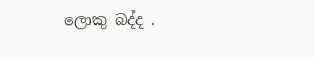ලොකු බද්ද .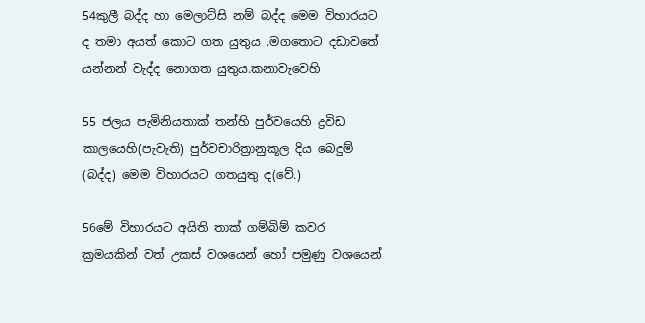54කුලී බද්ද හා මෙලාට්සි නම් බද්ද මෙම විහාරයට ද තමා අයත් කොට ගත යුතුය .මගතොට දඩාවතේ යන්නන් වැද්ද නොගත යුතුය.කනාවැවෙහි

55 ජලය පැමිනියතාක් තන්හි පුර්වයෙහි ද්‍රවිඩ කාලයෙහි(පැවැති) පුර්වචාරිත්‍රානුකූල දිය බෙදුම් (බද්ද) මෙම විහාරයට ගතයුතු ද(වේ.)

56මේ විහාරයට අයිති තාක් ගම්බිම් කවර ක්‍රමයකින් වත් උකස්‌ වශයෙන් හෝ පමුණු වශයෙන්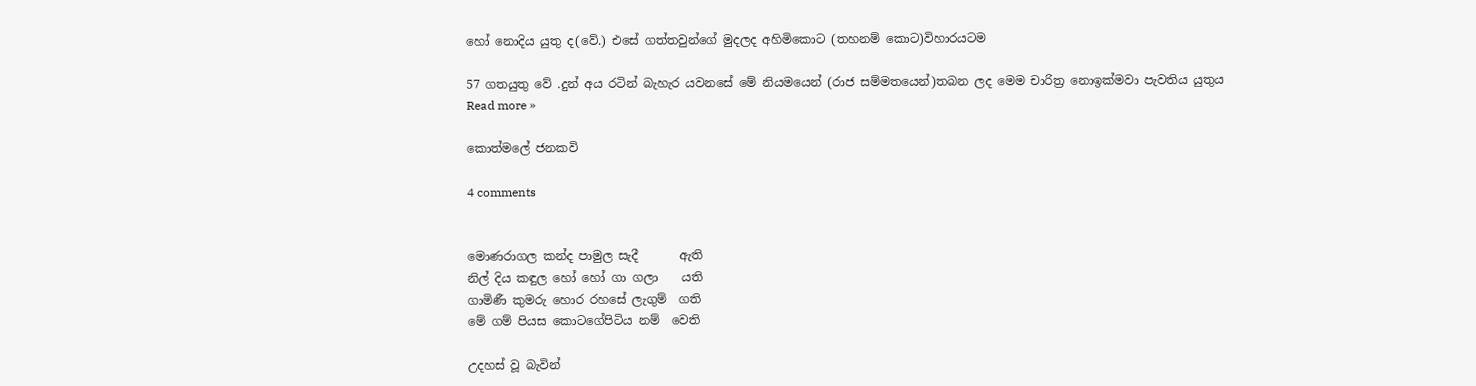හෝ නොදිය යුතු ද(වේ.) එසේ ගත්තවුන්ගේ මුදලද අහිමිකොට (තහනම් කොට)විහාරයටම

57 ගතයුතු වේ .දුන් අය රටින් බැහැර යවනසේ මේ නියමයෙන් (රාජ සම්මතයෙන්)තබන ලද මෙම චාරිත්‍ර නොඉක්මවා පැවතිය යුතුය
Read more »

කොත්මලේ ජනකවි

4 comments


මොණරාගල කන්ද පාමුල සැදී       ඇති
නිල් දිය කඳුල හෝ හෝ ගා ගලා    යති
ගාමිණී කුමරු හොර රහසේ ලැගුම්  ගති
මේ ගම් පියස කොටගේපිටිය නම්  වෙති

උදහස් වූ බැවින්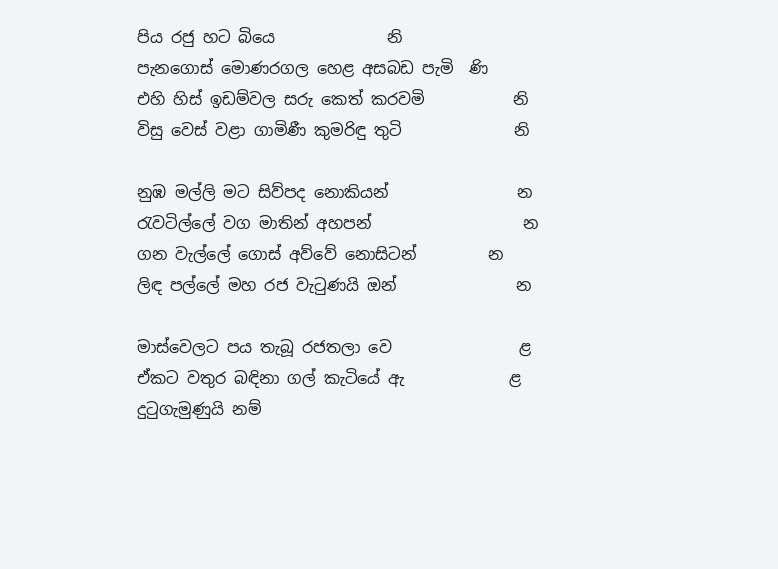පිය රජු හට බියෙ              නි
පැනගොස් මොණරගල හෙළ අසබඩ පැමි  ණි
එහි හිස් ඉඩම්වල සරු කෙත් කරවමි           නි
විසු වෙස් වළා ගාමිණී කුමරිඳු තුටි              නි

නුඹ මල්ලි මට සිව්පද නොකියන්                න
රැවටිල්ලේ වග මාතින් අහපන්                   න
ගන වැල්ලේ ගොස් අව්වේ නොසිටන්         න
ලිඳ පල්ලේ මහ රජ වැටුණයි ඔන්               න

මාස්වෙලට පය තැබූ රජතලා වෙ                ළ
ඒකට වතුර බඳිනා ගල් කැටියේ ඇ             ළ
දුටුගැමුණුයි නම්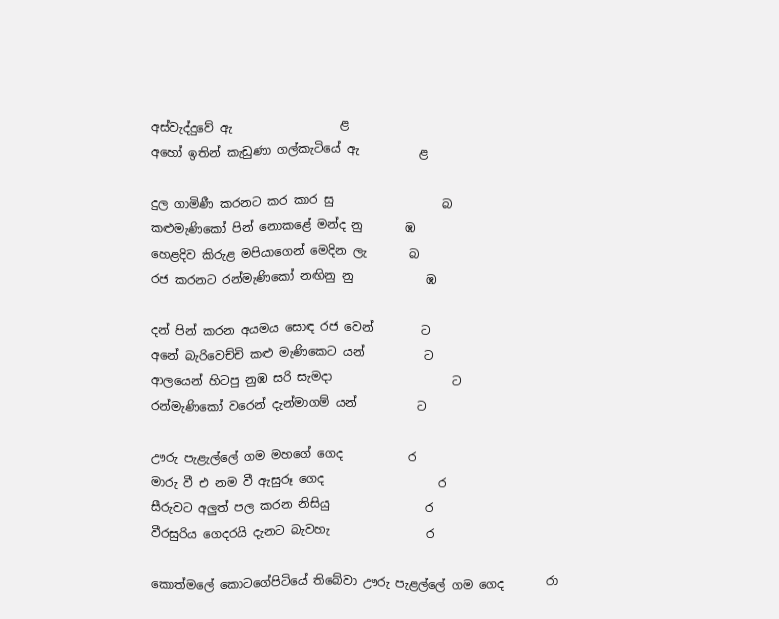අස්වැද්දුවේ ඇ                  ළ
අහෝ ඉතින් කැඩුණා ගල්කැටියේ ඇ          ළ

දුල ගාමිණී කරනට කර කාර සු                  බ
කළුමැණිකෝ පින් නොකළේ මන්ද නු       ඹ
හෙළදිව කිරුළ මපියාගෙන් මෙදින ලැ       බ
රජ කරනට රන්මැණිකෝ නඟිනු නු            ඹ

දන් පින් කරන අයමය සොඳ රජ වෙන්        ට
අනේ බැරිවෙච්චි කළු මැණිකෙට යන්          ට
ආලයෙන් හිටපු නුඹ සරි සැමදා                    ට
රන්මැණිකෝ වරෙන් දැන්මාගම් යන්          ට

ඌරු පැළැල්ලේ ගම මහගේ ගෙද           ර
මාරු වී එ නම වී ඇසුරූ ගෙද                   ර
සීරුවට අලුත් පල කරන නිසියු                ර
වීරසුරිය ගෙදරයි දැනට බැවහැ                ර

කොත්මලේ කොටගේපිටියේ තිබේවා ඌරු පැළල්ලේ ගම ගෙද       රා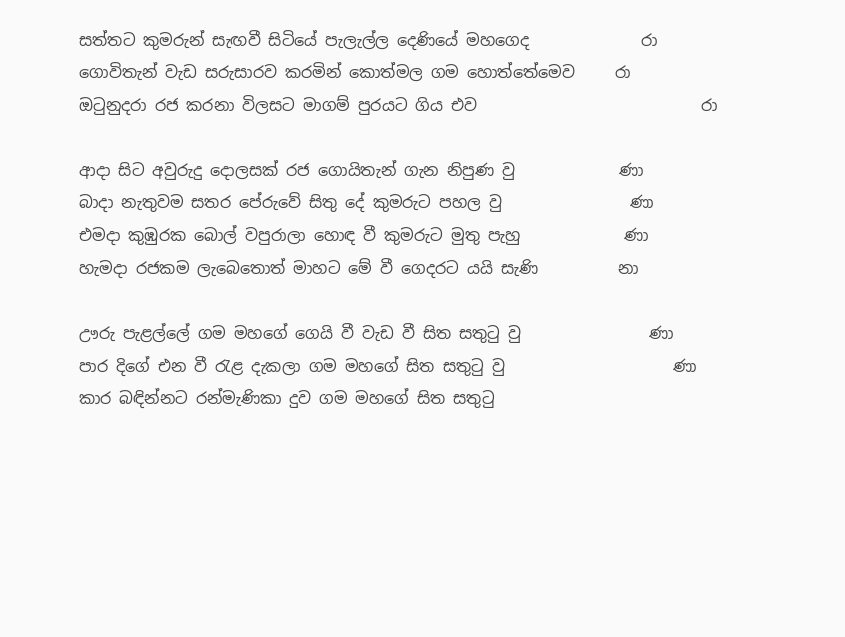සත්තට කුමරුන් සැඟවී සිටියේ පැලැල්ල දෙණියේ මහගෙද              රා
ගොවිතැන් වැඩ සරුසාරව කරමින් කොත්මල ගම හොත්තේමෙව     රා
ඔටුනුදරා රජ කරනා විලසට මාගම් පුරයට ගිය එව                            රා

ආදා සිට අවුරුදු දොලසක් රජ ගොයිතැන් ගැන නිපුණ වු             ණා
බාදා නැතුවම සතර පේරුවේ සිතු දේ කුමරුට පහල වු                ණා
එමදා කුඹුරක බොල් වපුරාලා හොඳ වී කුමරුට මුතු පැහු             ණා
හැමදා රජකම ලැබෙතොත් මාහට මේ වී ගෙදරට යයි සැණි          නා

ඌරු පැළල්ලේ ගම මහගේ ගෙයි වී වැඩ වී සිත සතුටු වු                ණා
පාර දිගේ එන වී රැළ දැකලා ගම මහගේ සිත සතුටු වු                     ණා
කාර බඳින්නට රන්මැණිකා දුව ගම මහගේ සිත සතුටු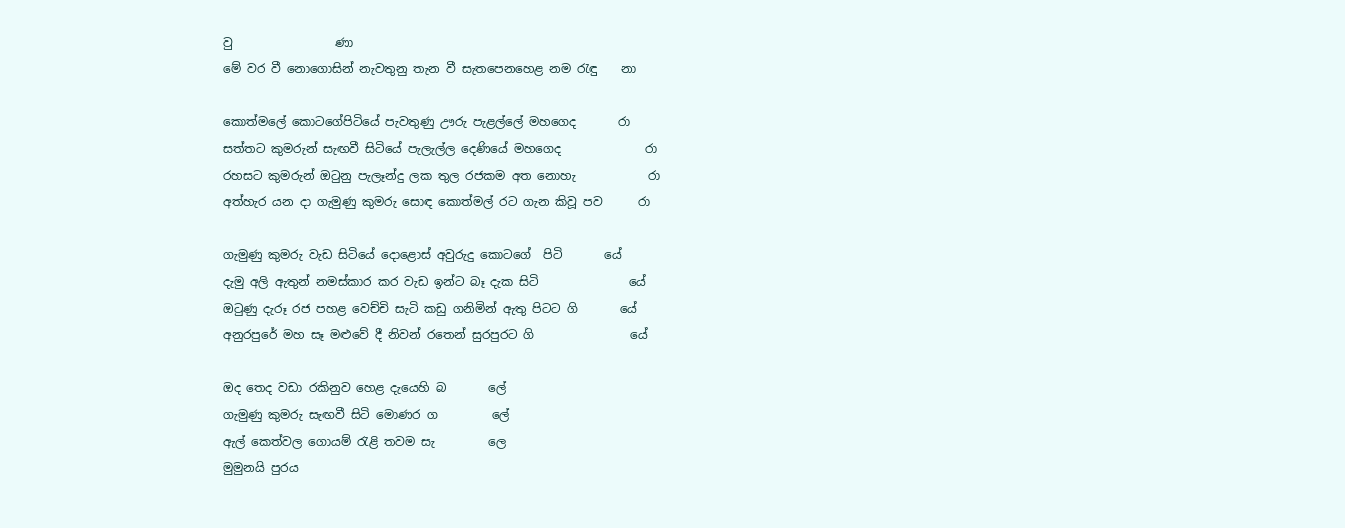වු                 ණා
මේ වර වී නොගොසින් නැවතුනු තැන වී සැතපෙනහෙළ නම රැඳු    නා

කොත්මලේ කොටගේපිටියේ පැවතුණු ඌරු පැළල්ලේ මහගෙද       රා
සත්තට කුමරුන් සැඟවී සිටියේ පැලැල්ල දෙණියේ මහගෙද              රා
රහසට කුමරුන් ඔටුනු පැලෑන්දු ලක තුල රජකම අත නොහැ            රා
අත්හැර යන දා ගැමුණු කුමරු සොඳ කොත්මල් රට ගැන කිවූ පව      රා

ගැමුණු කුමරු වැඩ සිටියේ දොළොස් අවුරුදු කොටගේ  පිටි       යේ
දැමු අලි ඇතුන් නමස්කාර කර වැඩ ඉන්ට බෑ දැක සිටි               යේ
ඔටුණු දැරූ රජ පහළ වෙච්චි සැටි කඩු ගනිමින් ඇතු පිටට ගි       යේ
අනුරපුරේ මහ සෑ මළුවේ දී නිවන් රතෙන් සුරපුරට ගි                යේ

ඔද තෙද වඩා රකිනුව හෙළ දැයෙහි බ       ලේ
ගැමුණු කුමරු සැඟවී සිටි මොණර ග         ලේ
ඇල් කෙත්වල ගොයම් රැළි තවම සැ         ලෙ
මුමුනයි පුරය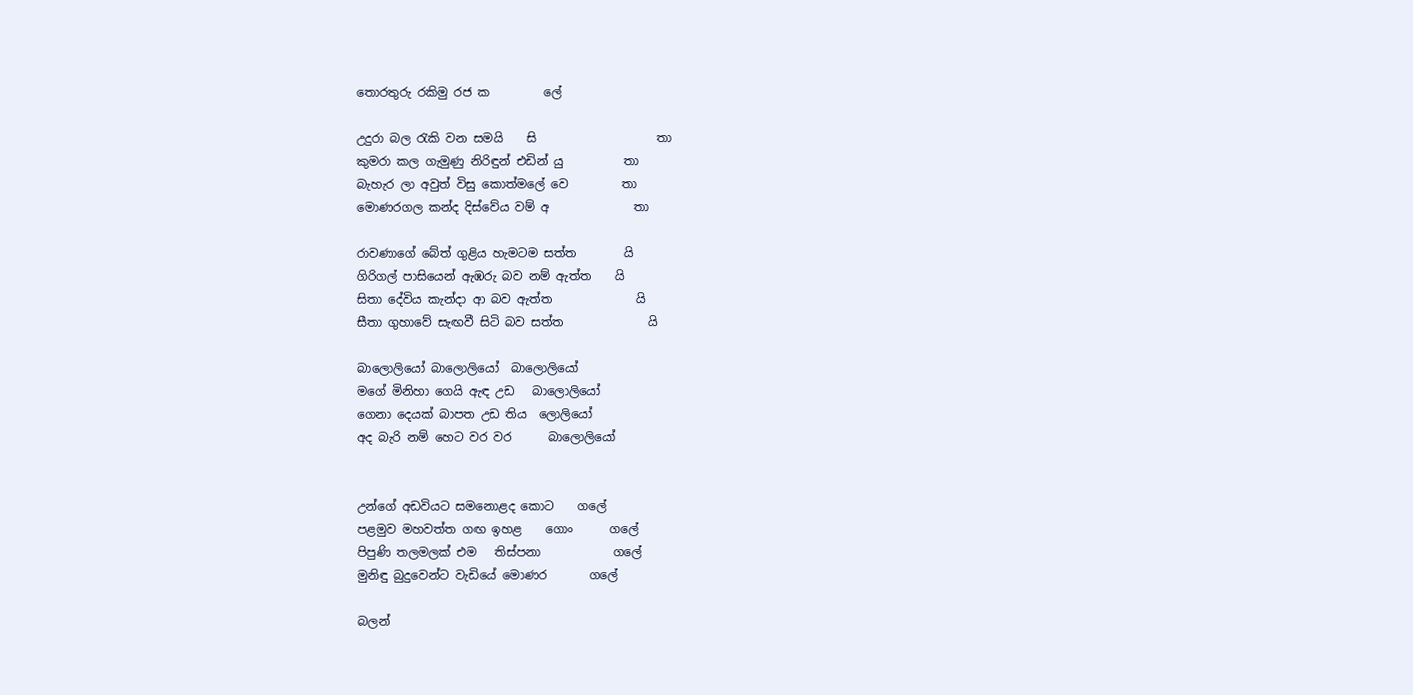තොරතුරු රකිමු රජ ක         ලේ

උදුරා බල රැකි වන සමයි    සි                    තා
කුමරා කල ගැමුණු නිරිඳුන් එඩින් යු          තා
බැහැර ලා අවුත් විසු කොත්මලේ වෙ         තා
මොණරගල කන්ද දිස්වේය වම් අ              තා

රාවණාගේ බේත් ගුළිය හැමටම සත්ත        යි
ගිරිගල් පාසියෙන් ඇඹරු බව නම් ඇත්ත    යි
සිතා දේවිය කැන්දා ආ බව ඇත්ත              යි
සීතා ගුහාවේ සැඟවී සිටි බව සත්ත              යි

බාලොලියෝ බාලොලියෝ  බාලොලියෝ
මගේ මිනිහා ගෙයි ඇඳ උඩ   බාලොලියෝ
ගෙනා දෙයක් බාපත උඩ තිය  ලොලියෝ
අද බැරි නම් හෙට වර වර      බාලොලියෝ


උන්ගේ අඩවියට සමනොළද කොට    ගලේ
පළමුව මහවත්ත ගඟ ඉහළ    ගොං      ගලේ
පිපුණි තලමලක් එම   තිස්පනා            ගලේ
මුනිඳු බුදුවෙන්ට වැඩියේ මොණර       ගලේ

බලන්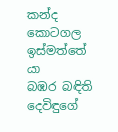කන්ද කොටගල ඉස්මත්තේ     යා
බඹර බඳිති දෙවිඳුගේ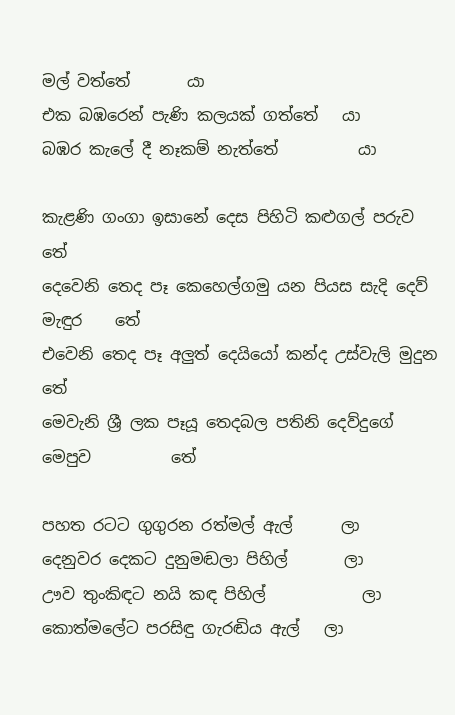මල් වත්තේ       යා
එක බඹරෙන් පැණි කලයක් ගත්තේ   යා
බඹර කැලේ දී නෑකම් නැත්තේ          යා

කැළණි ගංගා ඉසානේ දෙස පිහිටි කළුගල් පරුව                 තේ
දෙවෙනි තෙද පෑ කෙහෙල්ගමු යන පියස සැදි දෙව් මැඳුර    තේ
එවෙනි තෙද පෑ අලුත් දෙයියෝ කන්ද උස්වැලි මුදුන          තේ
මෙවැනි ශ්‍රී ලක පෑයූ තෙදබල පතිනි දෙව්දුගේ මෙපුව          තේ

පහත රටට ගුගුරන රත්මල් ඇල්      ලා
දෙනුවර දෙකට දුනුමඬලා පිහිල්       ලා
ඌව තුංකිඳට නයි කඳ පිහිල්            ලා
කොත්මලේට පරසිඳු ගැරඬිය ඇල්   ලා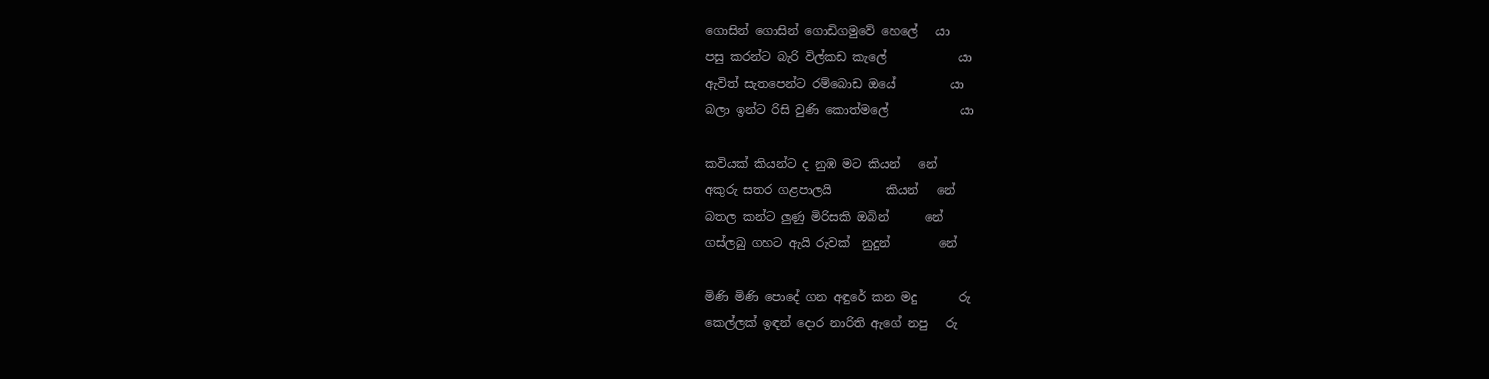ගොසින් ගොසින් ගොඩිගමුවේ හෙලේ   යා
පසු කරන්ට බැරි විල්කඩ කැලේ            යා
ඇවිත් සැතපෙන්ට රම්බොඩ ඔයේ         යා
බලා ඉන්ට රිසි වුණි කොත්මලේ            යා

කවියක් කියන්ට ද නුඹ මට කියන්   නේ
අකුරු සතර ගළපාලයි         කියන්   නේ
බතල කන්ට ලුණු මිරිසකි ඔබින්      නේ
ගස්ලබු ගහට ඇයි රුවක්  නුදුන්        නේ

මිණි මිණි පොදේ ගන අඳුරේ කන මදු       රු
කෙල්ලක් ඉඳන් දොර නාරිති ඇගේ නපු   රු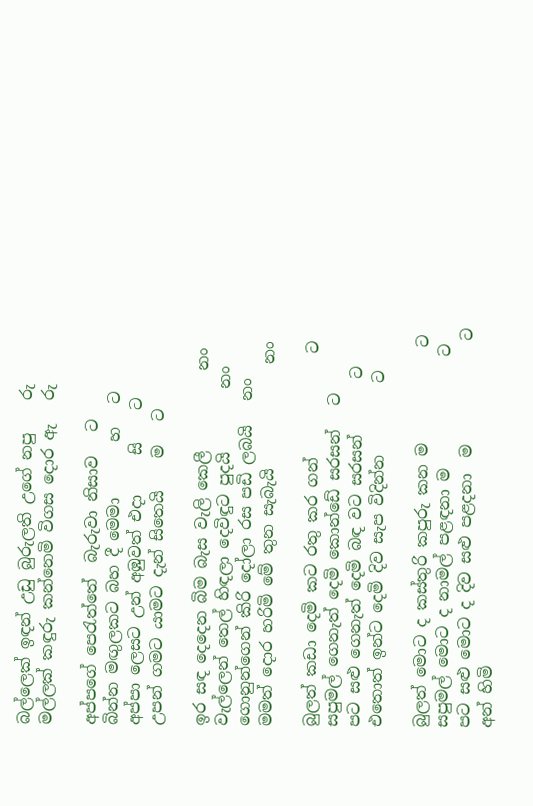බල්ලෙක් ඉඳන් උඩු බුරුලති උගේ නපු    රු
මල්ලක් කඳුරු කන්නෙමි විගස දොර ඇ   රු

අප්පගේ පෙරැත්තේ  බැරුවා නිසාව   ට
බින්න මඟුලකට බහ දී මෙමා       හ   ට
අප්පා ලෙසට උන් අඹුවත් එදා     සි    ට
උපන් ගමට යාමට දැන් සිතෙයි    ම   ට

ඉර සඳ දෙදෙන බිම බැස වැලි කෙලී          නං
වැල්ලෙන් තෙල් හිඳලා දෙවිඳුට පුදයි        නං
ගොනුන්ගෙන් කිරි දෝලා රස පඩි ලබයි   නං
මමත් දොර හරිමි මේ තුන සැබැයි             නං

බුලත් කඩා දෙමි කට රතු කර ගන්             ට
සපුමල් ගෙනැත් දෙමි කොන්ඩේ සරසන්   ට
පට සළු ගෙනැත් දෙමි බඳ වට සරසන්       ට
එතොත් ඉන්ට දෙමි දිව සැප විදින්න         ට

බුලත් මොට ද කස්තුරි කපුරු කන ම            ට
සපුමල් මොට ද නාමල් පළඳනා ම              ට
පට සළු මොට ද දිව සළු පළදනා  ම             ට
අන් හිමි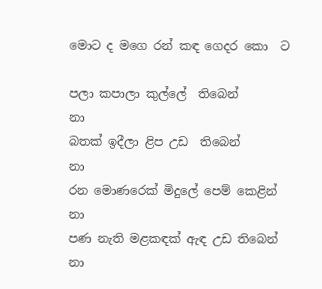මොට ද මගෙ රන් කඳ ගෙදර කො  ට

පලා කපාලා කුල්ලේ  තිබෙන්                 නා
බතක් ඉදීලා ළිප උඩ  තිබෙන්                 නා
රන මොණරෙක් මිදුලේ පෙම් කෙළින්    නා
පණ නැති මළකඳක් ඇඳ උඩ තිබෙන්      නා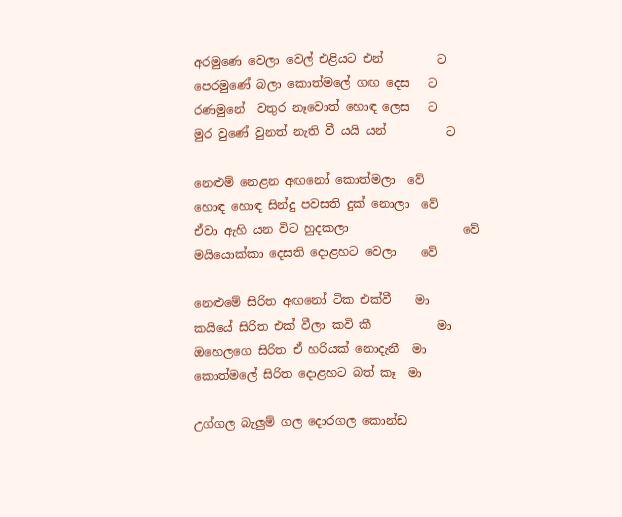අරමුණෙ වෙලා වෙල් එළියට එන්         ට
පෙරමුණේ බලා කොත්මලේ ගඟ දෙස   ට
රණමුනේ  වතුර නෑවොත් හොඳ ලෙස   ට
මුර වුණේ වුනත් නැති වී යයි යන්          ට

නෙළුම් නෙළන අඟනෝ කොත්මලා  වේ
හොඳ හොඳ සින්දු පවසති දුක් නොලා  වේ
ඒවා ඇහි යන විට හුදකලා                   වේ
මයියොක්කා දෙසති දොළහට වෙලා    වේ

නෙළුමේ සිරිත අඟනෝ ටික එක්වී    මා
කයියේ සිරිත එක් වීලා කවි කී           මා
ඔහෙලගෙ සිරිත ඒ හරියක් නොදැනී  මා
කොත්මලේ සිරිත දොළහට බත් කෑ  මා

උග්ගල බැලුම් ගල දොරගල කොන්ඩ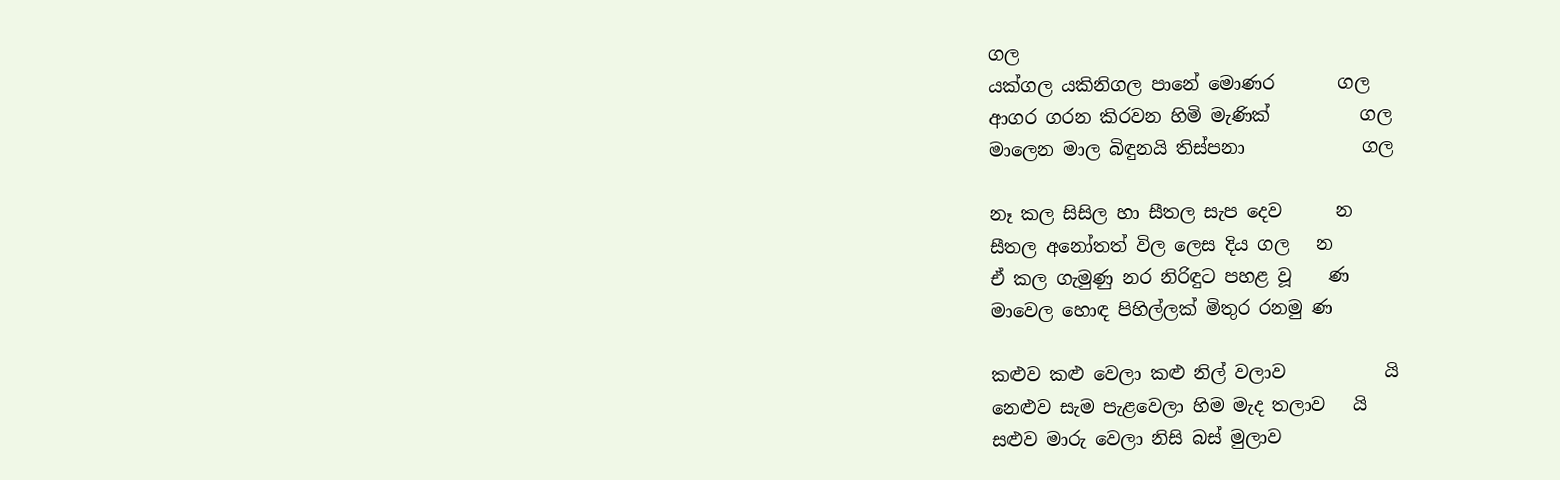ගල
යක්ගල යකිනිගල පානේ මොණර       ගල
ආගර ගරන කිරවන හිමි මැණික්          ගල
මාලෙන මාල බිඳුනයි තිස්පනා             ගල

නෑ කල සිසිල හා සීතල සැප දෙව      න
සීතල අනෝතත් විල ලෙස දිය ගල   න
ඒ කල ගැමුණු නර නිරිඳුට පහළ වූ    ණ
මාවෙල හොඳ පිහිල්ලක් මිතුර රනමු ණ

කළුව කළු වෙලා කළු නිල් වලාව           යි
නෙළුව සැම පැළවෙලා හිම මැද තලාව   යි
සළුව මාරු වෙලා නිසි බස් මුලාව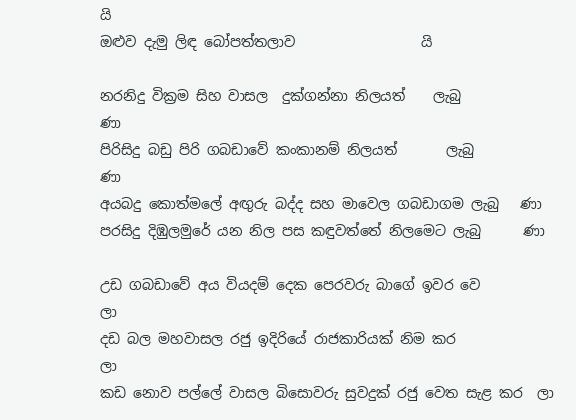යි
ඔළුව දැමු ලිඳ බෝපත්තලාව                  යි

නරනිදු වික්‍රම සිහ වාසල  දුක්ගන්නා නිලයත්    ලැබු             ණා
පිරිසිදු බඩු පිරි ගබඩාවේ කංකානම් නිලයත්       ලැබු             ණා
අයබදු කොත්මලේ අඟුරු බද්ද සහ මාවෙල ගබඩාගම ලැබු   ණා
පරසිදු දිඹුලමුරේ යන නිල පස කඳුවත්තේ නිලමෙට ලැබු      ණා

උඩ ගබඩාවේ අය වියදම් දෙක පෙරවරු බාගේ ඉවර වෙ             ලා
දඩ බල මහවාසල රජු ඉදිරියේ රාජකාරියක් නිම කර                   ලා
කඩ නොව පල්ලේ වාසල බිසොවරු සුවදුක් රජු වෙත සැළ කර  ලා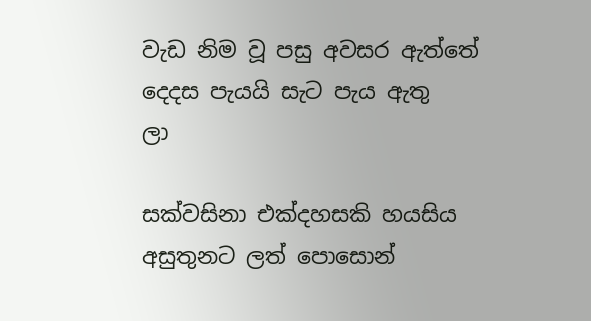වැඩ නිම වූ පසු අවසර ඇත්තේ දෙදස පැයයි සැට පැය ඇතු        ලා

සක්වසිනා එක්දහසකි හයසිය අසුතුනට ලත් පොසොන්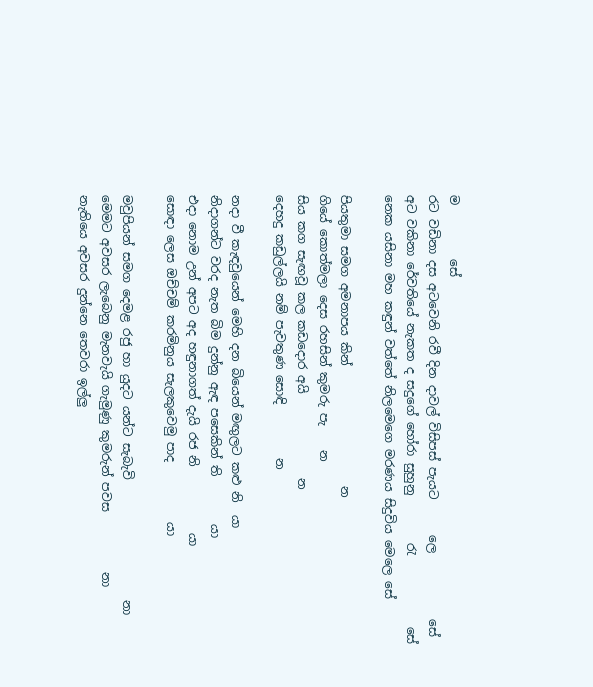ම         සේ
රට වඩිනා දස අටවෙනි රවී දින දාවල් විසිපස් පැයට      ලෙ           සේ
අට වකිනා රේවතියේ නැකත ද සදුගේ හෝරා සුහුනු        රැ            සේ
නෙක යසිනා මහ කඳුන් වත්තේ නිලමෙගෙ මරණය සිදුවිය මෙලෙ සේ

පියතුමා සමග අමනාපය කින්                    න
ගියේ කොත්මලා දෙස රහසින් කුමරු පැ    න
සිය කග සැඟවූ කල කඩදොර අයි              න
දෙහදු කඩුල්ලයි නම් පැවතුණ සොඳි         න

නදා වී කැඳවුයෙන් මෙහි දන බියෙන් මඟුලට කළු නි  යා
නිදාගන්ට වරද නැත බිම දුන්නු ඇඳ පසෙකින් ති        යා
එදා නොම උන් අපට අද හඳුනාගත් දැයි රජ නි           යා
සොඳා ලෙස ඔච්චම් කරමිනුය සැලකුවෙමු පාද          යා

මවුපියන් සමග දෙමළ රජු හා යුදට යන්ට සැබැවි                    නා
මෙමට අවසර ලැබෙනු මැනවැයි ගැමුණු කුමරුන් පවස          නා
නැතියෙ අවසර දුන්නෙ තෙවරා ඉල්ලු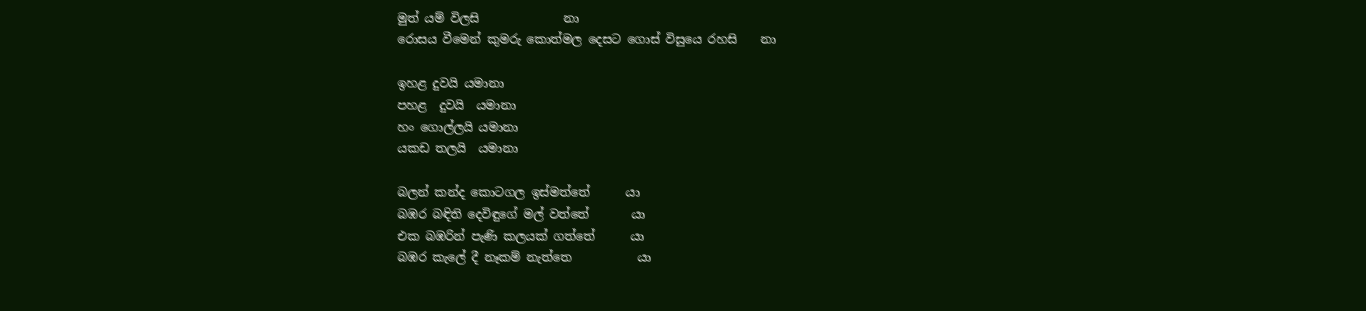මුත් යම් විලසි              නා
රොසය වීමෙන් කුමරු කොත්මල දෙසට ගොස් විසුයෙ රහසි    නා

ඉහළ දුවයි යමානා
පහළ  දුවයි  යමානා
හං ගොල්ලයි යමානා
යකඩ තලයි  යමානා

බලන් කන්ද කොටගල ඉස්මත්තේ      යා
බඹර බඳිති දෙවිඳුගේ මල් වත්තේ       යා
එක බඹරින් පැණි කලයක් ගත්තේ      යා
බඹර කැලේ දී නෑකම් නැත්තෙ           යා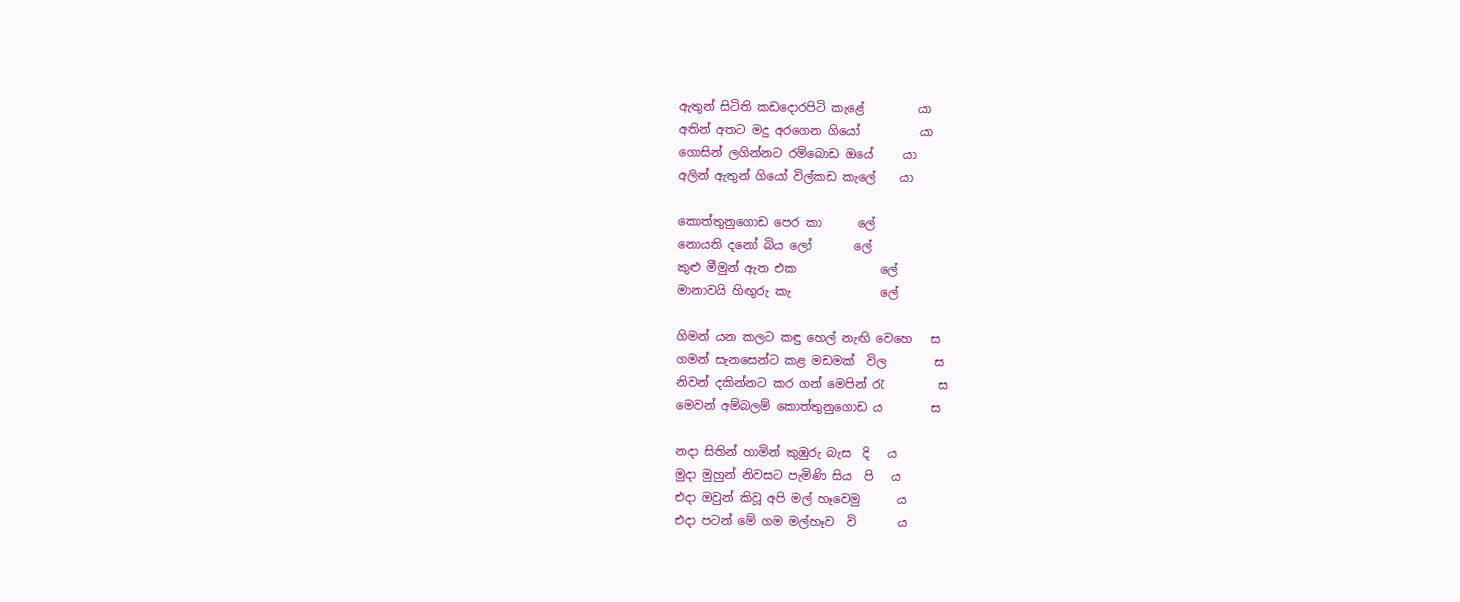ඇතුන් සිටිති කඩදොරපිටි කැළේ         යා
අතින් අතට මදු අරගෙන ගියෝ          යා
ගොසින් ලගින්නට රම්බොඩ ඔයේ     යා
අලින් ඇතුන් ගියෝ විල්කඩ කැලේ    යා

කොත්තුනුගොඩ පෙර කා      ලේ
නොයති දනෝ බිය ලෝ       ලේ
කුළු මීමුන් ඇත එක              ලේ
මානාවයි හිඟුරු කැ               ලේ

ගිමන් යන කලට කඳු හෙල් නැඟි වෙහෙ   ස
ගමන් සැනසෙන්ට කළ මඩමක්  විල        ස
නිවන් දකින්නට කර ගන් මෙපින් රැ         ස
මෙවන් අම්බලම් කොත්තුනුගොඩ ය        ස

නදා සිතින් හාමින් කුඹුරු බැස  දි   ය
මුදා මුහුන් නිවසට පැමිණි සිය  පි   ය
එදා ඔවුන් කිවූ අපි මල් හෑවෙමු      ය
එදා පටන් මේ ගම මල්හෑව  වි       ය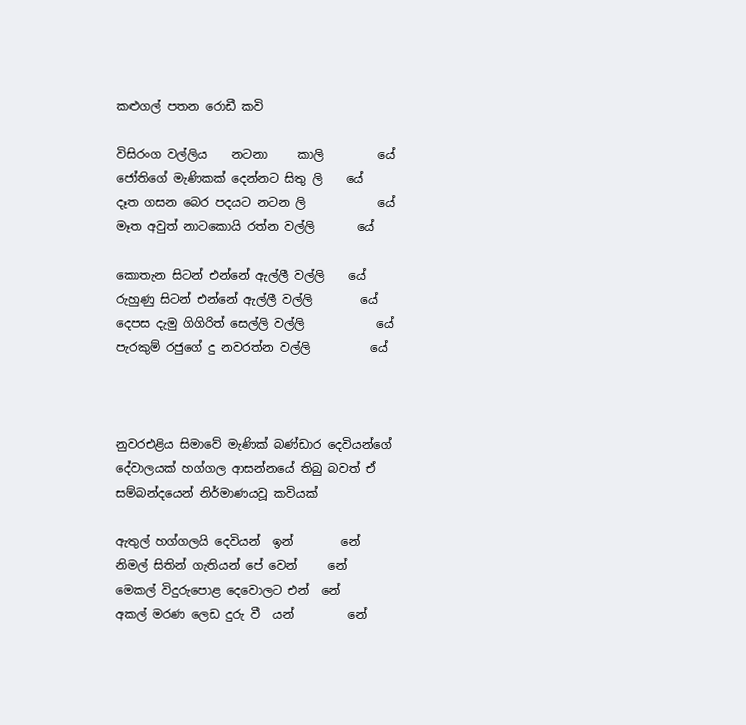කළුගල් පතන රොඩී කවි

විසිරංග වල්ලිය    නටනා     කාලි         යේ
ජෝතිගේ මැණිකක් දෙන්නට සිතු ලි    යේ
දෑත ගසන බෙර පදයට නටන ලි            යේ
මෑත අවුත් නාටකොයි රත්න වල්ලි       යේ

කොතැන සිටන් එන්නේ ඇල්ලී වල්ලි    යේ
රුහුණු සිටන් එන්නේ ඇල්ලී වල්ලි        යේ
දෙපස දැමු ගිගිරිත් සෙල්ලි වල්ලි            යේ
පැරකුම් රජුගේ දු නවරත්න වල්ලි          යේ



නුවරඑළිය සිමාවේ මැණික් බණ්ඩාර දෙවියන්ගේ දේවාලයක් හග්ගල ආසන්නයේ තිබු බවත් ඒ සම්බන්දයෙන් නිර්මාණයවූ කවියක්

ඇතුල් හග්ගලයි දෙවියන්  ඉන්        නේ
නිමල් සිතින් ගැතියන් පේ වෙන්     නේ
මෙකල් විදුරුපොළ දෙවොලට එන්  නේ
අකල් මරණ ලෙඩ දුරු වී  යන්         නේ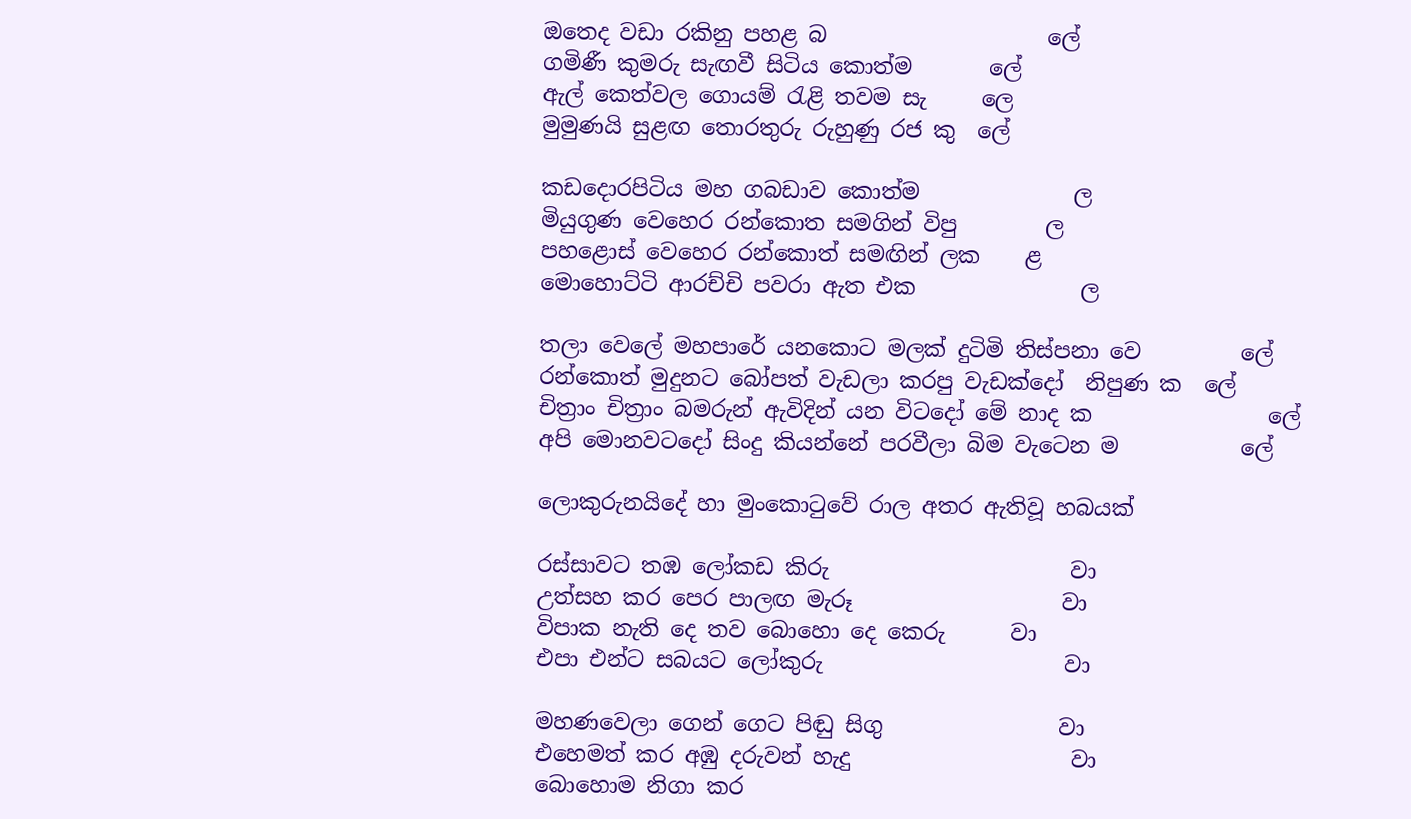ඔතෙද වඩා රකිනු පහළ බ                    ලේ
ගමිණී කුමරු සැඟවී සිටිය කොත්ම       ලේ
ඇල් කෙත්වල ගොයම් රැළි තවම සැ     ලෙ
මුමුණයි සුළඟ තොරතුරු රුහුණු රජ කු  ලේ

කඩදොරපිටිය මහ ගබඩාව කොත්ම              ල
මියුගුණ වෙහෙර රන්කොත සමගින් විපු        ල
පහළොස් වෙහෙර රන්කොත් සමඟින් ලක    ළ
මොහොට්ටි ආරච්චි පවරා ඇත එක               ල

තලා වෙලේ මහපාරේ යනකොට මලක් දුටිමි තිස්පනා වෙ         ලේ
රන්කොත් මුදුනට බෝපත් වැඩලා කරපු වැඩක්දෝ  නිපුණ ක  ලේ
චිත්‍රාං චිත්‍රාං බමරුන් ඇවිදින් යන විටදෝ මේ නාද ක                ලේ
අපි මොනවටදෝ සිංදු කියන්නේ පරවීලා බිම වැටෙන ම           ලේ

ලොකුරුනයිදේ හා මුංකොටුවේ රාල අතර ඇතිවූ හබයක්

රස්සාවට තඹ ලෝකඩ කිරු                      වා
උත්සහ කර පෙර පාලඟ මැරූ                   වා
විපාක නැති දෙ තව බොහො දෙ කෙරු      වා
එපා එන්ට සබයට ලෝකුරු                      වා

මහණවෙලා ගෙන් ගෙට පිඬු සිගු                වා
එහෙමත් කර අඹු දරුවන් හැදු                    වා
බොහොම නිගා කර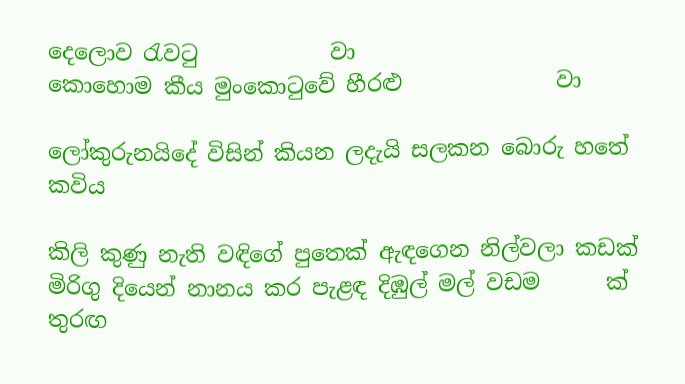දෙලොව රැවටු            වා
කොහොම කීය මුංකොටුවේ හීරළු              වා

ලෝකුරුනයිදේ විසින් කියන ලදැයි සලකන බොරු හතේ කවිය

කිලි කුණු නැති වඳිගේ පුතෙක් ඇඳගෙන නිල්වලා කඩක්
මිරිගු දියෙන් නානය කර පැළඳ දිඹුල් මල් වඩම      ක්
තුරඟ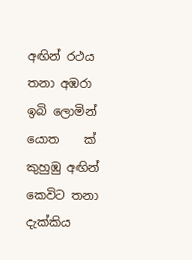අඟින් රථය තනා අඹරා ඉබි ලොමින් යොත    ක්
කුහුඹු අඟින් කෙවිට තනා දැක්කිය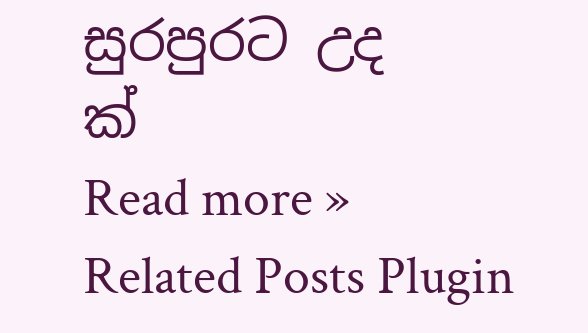සුරපුරට උද        ක්
Read more »
Related Posts Plugin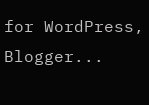for WordPress, Blogger...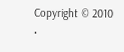Copyright © 2010 •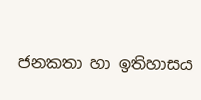ජනකතා හා ඉතිහාසය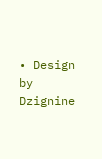• Design by Dzignine